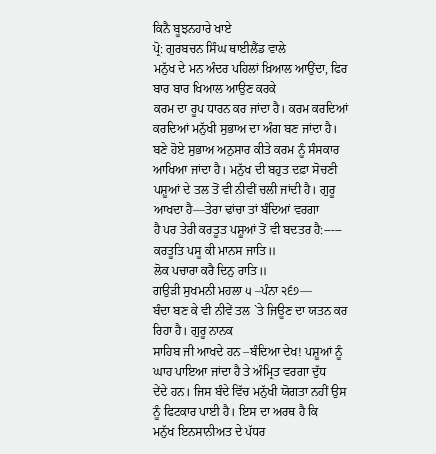ਕਿਨੈ ਬੂਝਨਹਾਰੇ ਖਾਏ
ਪ੍ਰੋ: ਗੁਰਬਚਨ ਸਿੰਘ ਥਾਈਲੈਂਡ ਵਾਲੇ
ਮਨੁੱਖ ਦੇ ਮਨ ਅੰਦਰ ਪਹਿਲਾਂ ਖ਼ਿਆਲ ਆਉਂਦਾ, ਫਿਰ ਬਾਰ ਬਾਰ ਖਿਆਲ ਆਉਣ ਕਰਕੇ
ਕਰਮ ਦਾ ਰੂਪ ਧਾਰਨ ਕਰ ਜਾਂਦਾ ਹੈ। ਕਰਮ ਕਰਦਿਆਂ ਕਰਦਿਆਂ ਮਨੁੱਖੀ ਸੁਭਾਅ ਦਾ ਅੰਗ ਬਣ ਜਾਂਦਾ ਹੈ।
ਬਣੇ ਹੋਏ ਸੁਭਾਅ ਅਨੁਸਾਰ ਕੀਤੇ ਕਰਮ ਨੂੰ ਸੰਸਕਾਰ ਆਖਿਆ ਜਾਂਦਾ ਹੈ। ਮਨੁੱਖ ਦੀ ਬਹੁਤ ਦਫ਼ਾ ਸੋਚਣੀ
ਪਸ਼ੂਆਂ ਦੇ ਤਲ ਤੋਂ ਵੀ ਨੀਵੀਂ ਚਲੀ ਜਾਂਦੀ ਹੈ। ਗੁਰੂ ਆਖਦਾ ਹੈ—ਤੇਰਾ ਢਾਂਚਾ ਤਾਂ ਬੰਦਿਆਂ ਵਰਗਾ
ਹੈ ਪਰ ਤੇਰੀ ਕਰਤੂਤ ਪਸ਼ੂਆਂ ਤੋਂ ਵੀ ਬਦਤਰ ਹੈ:-----
ਕਰਤੂਤਿ ਪਸੂ ਕੀ ਮਾਨਸ ਜਾਤਿ॥
ਲੋਕ ਪਚਾਰਾ ਕਰੈ ਦਿਨੁ ਰਾਤਿ॥
ਗਉੜੀ ਸੁਖਮਨੀ ਮਹਲਾ ੫ –ਪੰਨਾ ੨੬੭—
ਬੰਦਾ ਬਣ ਕੇ ਵੀ ਨੀਵੇਂ ਤਲ `ਤੇ ਜਿਊਣ ਦਾ ਯਤਨ ਕਰ ਰਿਹਾ ਹੈ। ਗੁਰੂ ਨਾਨਕ
ਸਾਹਿਬ ਜੀ ਆਖਦੇ ਹਨ –ਬੰਦਿਆ ਦੇਖ! ਪਸ਼ੂਆਂ ਨੂੰ ਘਾਹ ਪਾਇਆ ਜਾਂਦਾ ਹੈ ਤੇ ਅੰਮ੍ਰਿਤ ਵਰਗਾ ਦੁੱਧ
ਦੇਂਦੇ ਹਨ। ਜਿਸ ਬੰਦੇ ਵਿੱਚ ਮਨੁੱਖੀ ਯੋਗਤਾ ਨਹੀਂ ਉਸ ਨੂੰ ਫਿਟਕਾਰ ਪਾਈ ਹੈ। ਇਸ ਦਾ ਅਰਥ ਹੈ ਕਿ
ਮਨੁੱਖ ਇਨਸਾਨੀਅਤ ਦੇ ਪੱਧਰ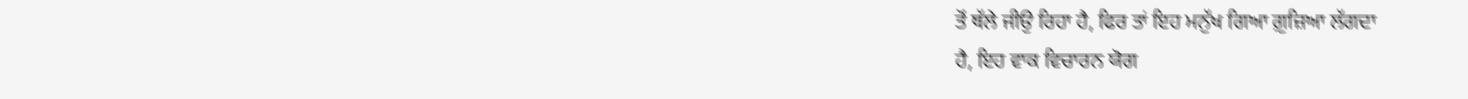ਤੋਂ ਥੱਲੇ ਜੀਉ ਰਿਹਾ ਹੈ, ਫਿਰ ਤਾਂ ਇਹ ਮਨੁੱਖ ਗਿਆ ਗ਼ੁਜ਼ਿਆ ਲੱਗਦਾ
ਹੈ, ਇਹ ਵਾਕ ਵਿਚਾਰਨ ਯੋਗ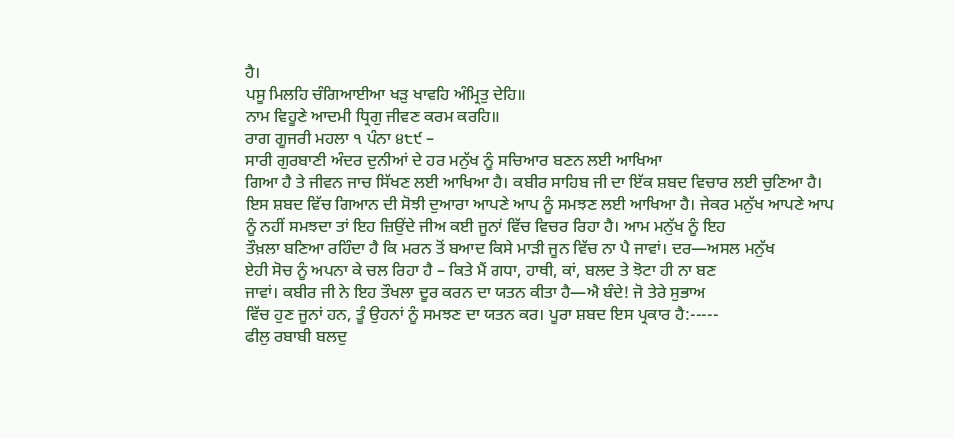ਹੈ।
ਪਸੂ ਮਿਲਹਿ ਚੰਗਿਆਈਆ ਖੜੁ ਖਾਵਹਿ ਅੰਮ੍ਰਿਤੁ ਦੇਹਿ॥
ਨਾਮ ਵਿਹੂਣੇ ਆਦਮੀ ਧ੍ਰਿਗੁ ਜੀਵਣ ਕਰਮ ਕਰਹਿ॥
ਰਾਗ ਗੂਜਰੀ ਮਹਲਾ ੧ ਪੰਨਾ ੪੮੯ –
ਸਾਰੀ ਗੁਰਬਾਣੀ ਅੰਦਰ ਦੁਨੀਆਂ ਦੇ ਹਰ ਮਨੁੱਖ ਨੂੰ ਸਚਿਆਰ ਬਣਨ ਲਈ ਆਖਿਆ
ਗਿਆ ਹੈ ਤੇ ਜੀਵਨ ਜਾਚ ਸਿੱਖਣ ਲਈ ਆਖਿਆ ਹੈ। ਕਬੀਰ ਸਾਹਿਬ ਜੀ ਦਾ ਇੱਕ ਸ਼ਬਦ ਵਿਚਾਰ ਲਈ ਚੁਣਿਆ ਹੈ।
ਇਸ ਸ਼ਬਦ ਵਿੱਚ ਗਿਆਨ ਦੀ ਸੋਝੀ ਦੁਆਰਾ ਆਪਣੇ ਆਪ ਨੂੰ ਸਮਝਣ ਲਈ ਆਖਿਆ ਹੈ। ਜੇਕਰ ਮਨੁੱਖ ਆਪਣੇ ਆਪ
ਨੂੰ ਨਹੀਂ ਸਮਝਦਾ ਤਾਂ ਇਹ ਜ਼ਿਉਂਦੇ ਜੀਅ ਕਈ ਜੂਨਾਂ ਵਿੱਚ ਵਿਚਰ ਰਿਹਾ ਹੈ। ਆਮ ਮਨੁੱਖ ਨੂੰ ਇਹ
ਤੌਖ਼ਲਾ ਬਣਿਆ ਰਹਿੰਦਾ ਹੈ ਕਿ ਮਰਨ ਤੋਂ ਬਆਦ ਕਿਸੇ ਮਾੜੀ ਜੂਨ ਵਿੱਚ ਨਾ ਪੈ ਜਾਵਾਂ। ਦਰ—ਅਸਲ ਮਨੁੱਖ
ਏਹੀ ਸੋਚ ਨੂੰ ਅਪਨਾ ਕੇ ਚਲ ਰਿਹਾ ਹੈ – ਕਿਤੇ ਮੈਂ ਗਧਾ, ਹਾਥੀ, ਕਾਂ, ਬਲਦ ਤੇ ਝੋਟਾ ਹੀ ਨਾ ਬਣ
ਜਾਵਾਂ। ਕਬੀਰ ਜੀ ਨੇ ਇਹ ਤੌਖਲਾ ਦੂਰ ਕਰਨ ਦਾ ਯਤਨ ਕੀਤਾ ਹੈ—ਐ ਬੰਦੇ! ਜੋ ਤੇਰੇ ਸੁਭਾਅ
ਵਿੱਚ ਹੁਣ ਜੂਨਾਂ ਹਨ, ਤੂੰ ਉਹਨਾਂ ਨੂੰ ਸਮਝਣ ਦਾ ਯਤਨ ਕਰ। ਪੂਰਾ ਸ਼ਬਦ ਇਸ ਪ੍ਰਕਾਰ ਹੈ:-----
ਫੀਲੁ ਰਬਾਬੀ ਬਲਦੁ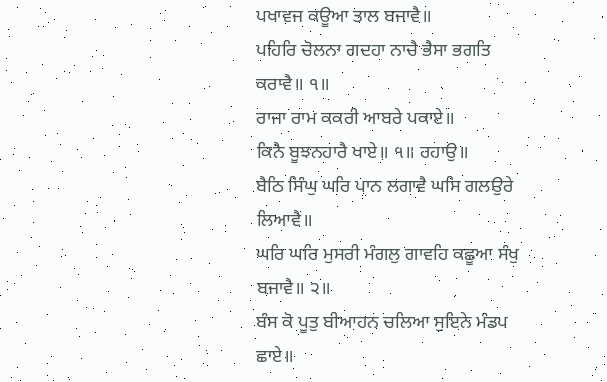ਪਖਾਵਜ ਕਊਆ ਤਾਲ ਬਜਾਵੈ॥
ਪਹਿਰਿ ਚੋਲਨਾ ਗਦਹਾ ਨਾਚੈ ਭੈਸਾ ਭਗਤਿ ਕਰਾਵੈ॥ ੧॥
ਰਾਜਾ ਰਾਮ ਕਕਰੀ ਆਬਰੇ ਪਕਾਏ॥
ਕਿਨੈ ਬੂਝਨਹਾਰੈ ਖਾਏ॥ ੧॥ ਰਹਾਉ॥
ਬੈਠਿ ਸਿੰਘੁ ਘਰਿ ਪਾਨ ਲਗਾਵੈ ਘਸਿ ਗਲਉਰੇ ਲਿਆਵੈ॥
ਘਰਿ ਘਰਿ ਮੁਸਰੀ ਮੰਗਲੁ ਗਾਵਹਿ ਕਛੂਆ ਸੰਖੁ ਬਜਾਵੈ॥ ੨॥
ਬੰਸ ਕੋ ਪੂਤੁ ਬੀਆਹਨ ਚਲਿਆ ਸੁਇਨੇ ਮੰਡਪ ਛਾਏ॥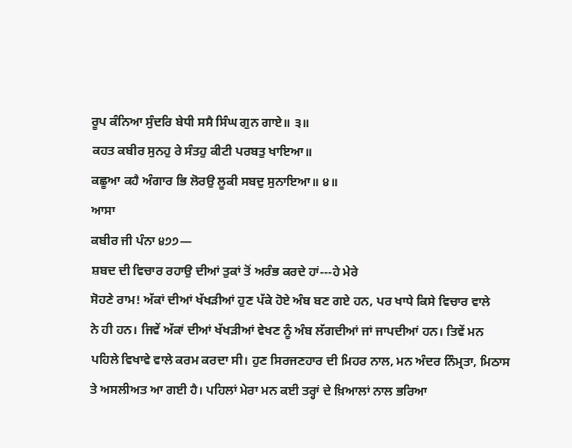ਰੂਪ ਕੰਨਿਆ ਸੁੰਦਰਿ ਬੇਧੀ ਸਸੈ ਸਿੰਘ ਗੁਨ ਗਾਏ॥ ੩॥
ਕਹਤ ਕਬੀਰ ਸੁਨਹੁ ਰੇ ਸੰਤਹੁ ਕੀਟੀ ਪਰਬਤੁ ਖਾਇਆ॥
ਕਛੂਆ ਕਹੈ ਅੰਗਾਰ ਭਿ ਲੋਰਉ ਲੂਕੀ ਸਬਦੁ ਸੁਨਾਇਆ॥ ੪॥
ਆਸਾ
ਕਬੀਰ ਜੀ ਪੰਨਾ ੪੭੭—
ਸ਼ਬਦ ਦੀ ਵਿਚਾਰ ਰਹਾਉ ਦੀਆਂ ਤੁਕਾਂ ਤੋਂ ਅਰੰਭ ਕਰਦੇ ਹਾਂ---ਹੇ ਮੇਰੇ
ਸੋਹਣੇ ਰਾਮ! ਅੱਕਾਂ ਦੀਆਂ ਖੱਖੜੀਆਂ ਹੁਣ ਪੱਕੇ ਹੋਏ ਅੰਬ ਬਣ ਗਏ ਹਨ, ਪਰ ਖਾਧੇ ਕਿਸੇ ਵਿਚਾਰ ਵਾਲੇ
ਨੇ ਹੀ ਹਨ। ਜਿਵੇਂ ਅੱਕਾਂ ਦੀਆਂ ਖੱਖੜੀਆਂ ਵੇਖਣ ਨੂੰ ਅੰਬ ਲੱਗਦੀਆਂ ਜਾਂ ਜਾਪਦੀਆਂ ਹਨ। ਤਿਵੇਂ ਮਨ
ਪਹਿਲੇ ਵਿਖਾਵੇ ਵਾਲੇ ਕਰਮ ਕਰਦਾ ਸੀ। ਹੁਣ ਸਿਰਜਣਹਾਰ ਦੀ ਮਿਹਰ ਨਾਲ, ਮਨ ਅੰਦਰ ਨਿੰਮ੍ਰਤਾ, ਮਿਠਾਸ
ਤੇ ਅਸਲੀਅਤ ਆ ਗਈ ਹੈ। ਪਹਿਲਾਂ ਮੇਰਾ ਮਨ ਕਈ ਤਰ੍ਹਾਂ ਦੇ ਖ਼ਿਆਲਾਂ ਨਾਲ ਭਰਿਆ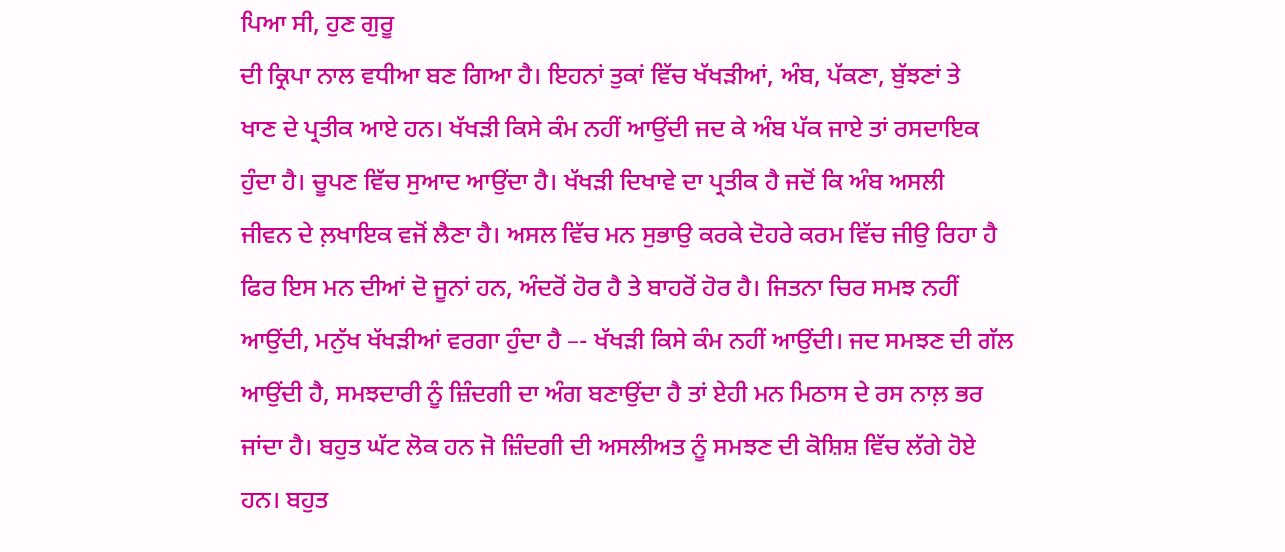ਪਿਆ ਸੀ, ਹੁਣ ਗੁਰੂ
ਦੀ ਕ੍ਰਿਪਾ ਨਾਲ ਵਧੀਆ ਬਣ ਗਿਆ ਹੈ। ਇਹਨਾਂ ਤੁਕਾਂ ਵਿੱਚ ਖੱਖੜੀਆਂ, ਅੰਬ, ਪੱਕਣਾ, ਬੁੱਝਣਾਂ ਤੇ
ਖਾਣ ਦੇ ਪ੍ਰਤੀਕ ਆਏ ਹਨ। ਖੱਖੜੀ ਕਿਸੇ ਕੰਮ ਨਹੀਂ ਆਉਂਦੀ ਜਦ ਕੇ ਅੰਬ ਪੱਕ ਜਾਏ ਤਾਂ ਰਸਦਾਇਕ
ਹੁੰਦਾ ਹੈ। ਚੂਪਣ ਵਿੱਚ ਸੁਆਦ ਆਉਂਦਾ ਹੈ। ਖੱਖੜੀ ਦਿਖਾਵੇ ਦਾ ਪ੍ਰਤੀਕ ਹੈ ਜਦੋਂ ਕਿ ਅੰਬ ਅਸਲੀ
ਜੀਵਨ ਦੇ ਲ਼ਖਾਇਕ ਵਜੋਂ ਲੈਣਾ ਹੈ। ਅਸਲ ਵਿੱਚ ਮਨ ਸੁਭਾਉ ਕਰਕੇ ਦੋਹਰੇ ਕਰਮ ਵਿੱਚ ਜੀਉ ਰਿਹਾ ਹੈ
ਫਿਰ ਇਸ ਮਨ ਦੀਆਂ ਦੋ ਜੂਨਾਂ ਹਨ, ਅੰਦਰੋਂ ਹੋਰ ਹੈ ਤੇ ਬਾਹਰੋਂ ਹੋਰ ਹੈ। ਜਿਤਨਾ ਚਿਰ ਸਮਝ ਨਹੀਂ
ਆਉਂਦੀ, ਮਨੁੱਖ ਖੱਖੜੀਆਂ ਵਰਗਾ ਹੁੰਦਾ ਹੈ –- ਖੱਖੜੀ ਕਿਸੇ ਕੰਮ ਨਹੀਂ ਆਉਂਦੀ। ਜਦ ਸਮਝਣ ਦੀ ਗੱਲ
ਆਉਂਦੀ ਹੈ, ਸਮਝਦਾਰੀ ਨੂੰ ਜ਼ਿੰਦਗੀ ਦਾ ਅੰਗ ਬਣਾਉਂਦਾ ਹੈ ਤਾਂ ਏਹੀ ਮਨ ਮਿਠਾਸ ਦੇ ਰਸ ਨਾਲ਼ ਭਰ
ਜਾਂਦਾ ਹੈ। ਬਹੁਤ ਘੱਟ ਲੋਕ ਹਨ ਜੋ ਜ਼ਿੰਦਗੀ ਦੀ ਅਸਲੀਅਤ ਨੂੰ ਸਮਝਣ ਦੀ ਕੋਸ਼ਿਸ਼ ਵਿੱਚ ਲੱਗੇ ਹੋਏ
ਹਨ। ਬਹੁਤ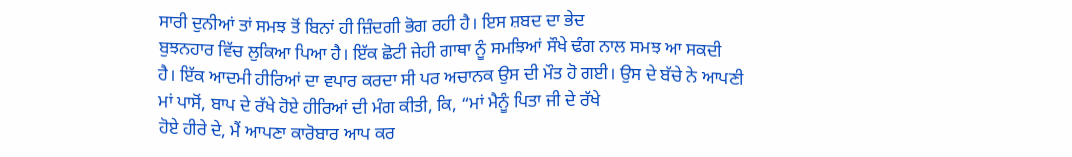ਸਾਰੀ ਦੁਨੀਆਂ ਤਾਂ ਸਮਝ ਤੋਂ ਬਿਨਾਂ ਹੀ ਜ਼ਿੰਦਗੀ ਭੋਗ ਰਹੀ ਹੈ। ਇਸ ਸ਼ਬਦ ਦਾ ਭੇਦ
ਬੁਝਨਹਾਰ ਵਿੱਚ ਲੁਕਿਆ ਪਿਆ ਹੈ। ਇੱਕ ਛੋਟੀ ਜੇਹੀ ਗਾਥਾ ਨੂੰ ਸਮਝਿਆਂ ਸੌਖੇ ਢੰਗ ਨਾਲ ਸਮਝ ਆ ਸਕਦੀ
ਹੈ। ਇੱਕ ਆਦਮੀ ਹੀਰਿਆਂ ਦਾ ਵਪਾਰ ਕਰਦਾ ਸੀ ਪਰ ਅਚਾਨਕ ਉਸ ਦੀ ਮੌਤ ਹੋ ਗਈ। ਉਸ ਦੇ ਬੱਚੇ ਨੇ ਆਪਣੀ
ਮਾਂ ਪਾਸੋਂ, ਬਾਪ ਦੇ ਰੱਖੇ ਹੋਏ ਹੀਰਿਆਂ ਦੀ ਮੰਗ ਕੀਤੀ, ਕਿ, “ਮਾਂ ਮੈਨੂੰ ਪਿਤਾ ਜੀ ਦੇ ਰੱਖੇ
ਹੋਏ ਹੀਰੇ ਦੇ, ਮੈਂ ਆਪਣਾ ਕਾਰੋਬਾਰ ਆਪ ਕਰ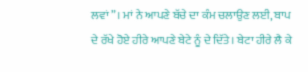ਲਵਾਂ”। ਮਾਂ ਨੇ ਆਪਣੇ ਬੱਚੇ ਦਾ ਕੰਮ ਚਲਾਉਣ ਲਈ, ਬਾਪ
ਦੇ ਰੱਖੇ ਹੋਏ ਹੀਰੇ ਆਪਣੇ ਬੇਟੇ ਨੂੰ ਦੇ ਦਿੱਤੇ। ਬੇਟਾ ਹੀਰੇ ਲੈ ਕੇ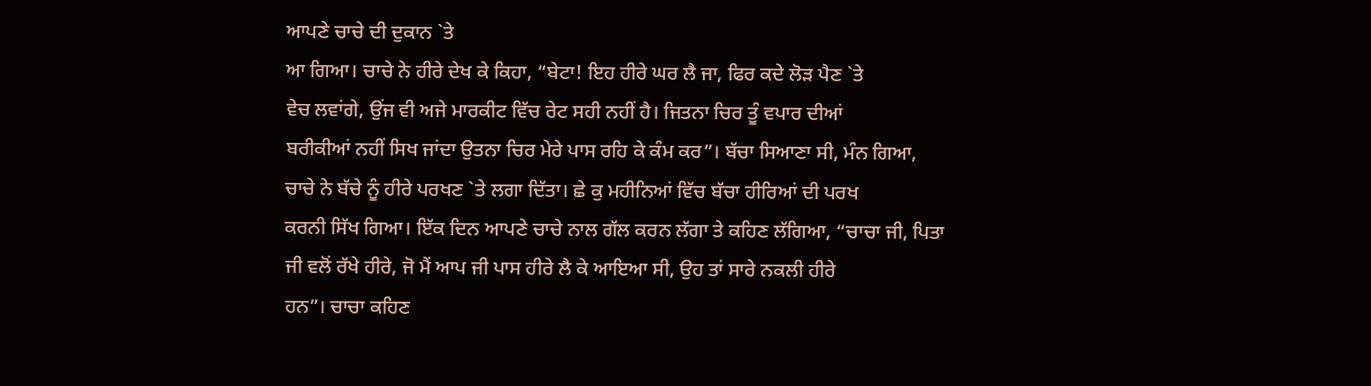ਆਪਣੇ ਚਾਚੇ ਦੀ ਦੁਕਾਨ `ਤੇ
ਆ ਗਿਆ। ਚਾਚੇ ਨੇ ਹੀਰੇ ਦੇਖ ਕੇ ਕਿਹਾ, “ਬੇਟਾ! ਇਹ ਹੀਰੇ ਘਰ ਲੈ ਜਾ, ਫਿਰ ਕਦੇ ਲੋੜ ਪੈਣ `ਤੇ
ਵੇਚ ਲਵਾਂਗੇ, ਉਂਜ ਵੀ ਅਜੇ ਮਾਰਕੀਟ ਵਿੱਚ ਰੇਟ ਸਹੀ ਨਹੀਂ ਹੈ। ਜਿਤਨਾ ਚਿਰ ਤੂੰ ਵਪਾਰ ਦੀਆਂ
ਬਰੀਕੀਆਂ ਨਹੀਂ ਸਿਖ ਜਾਂਦਾ ਉਤਨਾ ਚਿਰ ਮੇਰੇ ਪਾਸ ਰਹਿ ਕੇ ਕੰਮ ਕਰ”। ਬੱਚਾ ਸਿਆਣਾ ਸੀ, ਮੰਨ ਗਿਆ,
ਚਾਚੇ ਨੇ ਬੱਚੇ ਨੂੰ ਹੀਰੇ ਪਰਖਣ `ਤੇ ਲਗਾ ਦਿੱਤਾ। ਛੇ ਕੁ ਮਹੀਨਿਆਂ ਵਿੱਚ ਬੱਚਾ ਹੀਰਿਆਂ ਦੀ ਪਰਖ
ਕਰਨੀ ਸਿੱਖ ਗਿਆ। ਇੱਕ ਦਿਨ ਆਪਣੇ ਚਾਚੇ ਨਾਲ ਗੱਲ ਕਰਨ ਲੱਗਾ ਤੇ ਕਹਿਣ ਲੱਗਿਆ, “ਚਾਚਾ ਜੀ, ਪਿਤਾ
ਜੀ ਵਲੋਂ ਰੱਖੇ ਹੀਰੇ, ਜੋ ਮੈਂ ਆਪ ਜੀ ਪਾਸ ਹੀਰੇ ਲੈ ਕੇ ਆਇਆ ਸੀ, ਉਹ ਤਾਂ ਸਾਰੇ ਨਕਲੀ ਹੀਰੇ
ਹਨ”। ਚਾਚਾ ਕਹਿਣ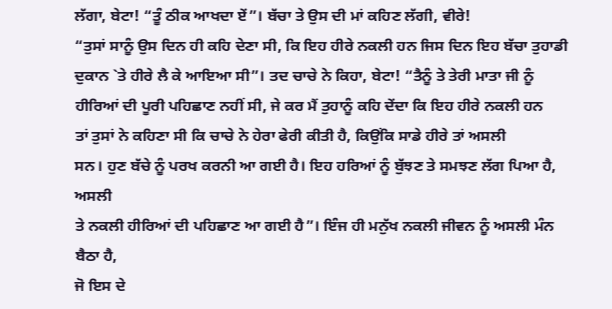ਲੱਗਾ, ਬੇਟਾ! “ਤੂੰ ਠੀਕ ਆਖਦਾ ਏਂ”। ਬੱਚਾ ਤੇ ਉਸ ਦੀ ਮਾਂ ਕਹਿਣ ਲੱਗੀ, ਵੀਰੇ!
“ਤੁਸਾਂ ਸਾਨੂੰ ਉਸ ਦਿਨ ਹੀ ਕਹਿ ਦੇਣਾ ਸੀ, ਕਿ ਇਹ ਹੀਰੇ ਨਕਲੀ ਹਨ ਜਿਸ ਦਿਨ ਇਹ ਬੱਚਾ ਤੁਹਾਡੀ
ਦੁਕਾਨ `ਤੇ ਹੀਰੇ ਲੈ ਕੇ ਆਇਆ ਸੀ”। ਤਦ ਚਾਚੇ ਨੇ ਕਿਹਾ, ਬੇਟਾ! “ਤੈਨੂੰ ਤੇ ਤੇਰੀ ਮਾਤਾ ਜੀ ਨੂੰ
ਹੀਰਿਆਂ ਦੀ ਪੂਰੀ ਪਹਿਛਾਣ ਨਹੀਂ ਸੀ, ਜੇ ਕਰ ਮੈਂ ਤੁਹਾਨੂੰ ਕਹਿ ਦੇਂਦਾ ਕਿ ਇਹ ਹੀਰੇ ਨਕਲੀ ਹਨ
ਤਾਂ ਤੁਸਾਂ ਨੇ ਕਹਿਣਾ ਸੀ ਕਿ ਚਾਚੇ ਨੇ ਹੇਰਾ ਫੇਰੀ ਕੀਤੀ ਹੈ, ਕਿਉਂਕਿ ਸਾਡੇ ਹੀਰੇ ਤਾਂ ਅਸਲੀ
ਸਨ। ਹੁਣ ਬੱਚੇ ਨੂੰ ਪਰਖ ਕਰਨੀ ਆ ਗਈ ਹੈ। ਇਹ ਹਰਿਆਂ ਨੂੰ ਬੁੱਝਣ ਤੇ ਸਮਝਣ ਲੱਗ ਪਿਆ ਹੈ, ਅਸਲੀ
ਤੇ ਨਕਲੀ ਹੀਰਿਆਂ ਦੀ ਪਹਿਛਾਣ ਆ ਗਈ ਹੈ”। ਇੰਜ ਹੀ ਮਨੁੱਖ ਨਕਲੀ ਜੀਵਨ ਨੂੰ ਅਸਲੀ ਮੰਨ ਬੈਠਾ ਹੈ,
ਜੋ ਇਸ ਦੇ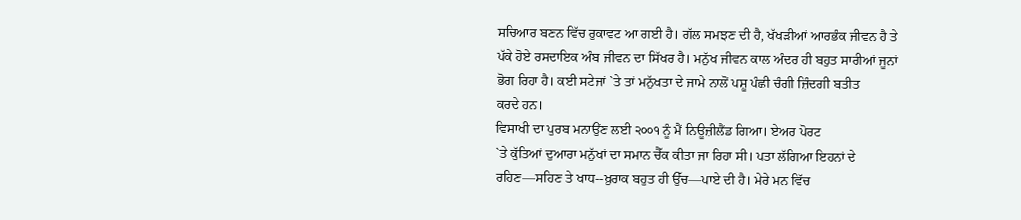ਸਚਿਆਰ ਬਣਨ ਵਿੱਚ ਰੁਕਾਵਟ ਆ ਗਈ ਹੈ। ਗੱਲ ਸਮਝਣ ਦੀ ਹੈ, ਖੱਖੜੀਆਂ ਆਰਭੰਕ ਜੀਵਨ ਹੈ ਤੇ
ਪੱਕੇ ਹੋਏ ਰਸਦਾਇਕ ਅੰਬ ਜੀਵਨ ਦਾ ਸਿੱਖਰ ਹੈ। ਮਨੁੱਖ ਜੀਵਨ ਕਾਲ ਅੰਦਰ ਹੀ ਬਹੁਤ ਸਾਰੀਆਂ ਜੂਨਾਂ
ਭੋਗ ਰਿਹਾ ਹੈ। ਕਈ ਸਟੇਜਾਂ `ਤੇ ਤਾਂ ਮਨੁੱਖਤਾ ਦੇ ਜਾਮੇ ਨਾਲੋਂ ਪਸ਼ੂ ਪੰਛੀ ਚੰਗੀ ਜ਼ਿੰਦਗੀ ਬਤੀਤ
ਕਰਦੇ ਹਨ।
ਵਿਸਾਖੀ ਦਾ ਪੁਰਬ ਮਨਾਉਂਣ ਲਈ ੨੦੦੧ ਨੂੰ ਮੈਂ ਨਿਊਜ਼ੀਲੈਂਡ ਗਿਆ। ਏਅਰ ਪੋਰਟ
`ਤੇ ਕੁੱਤਿਆਂ ਦੁਆਰਾ ਮਨੁੱਖਾਂ ਦਾ ਸਮਾਨ ਚੈੱਕ ਕੀਤਾ ਜਾ ਰਿਹਾ ਸੀ। ਪਤਾ ਲੱਗਿਆ ਇਹਨਾਂ ਦੇ
ਰਹਿਣ—ਸਹਿਣ ਤੇ ਖਾਧ--ਖ਼ੁਰਾਕ ਬਹੁਤ ਹੀ ਉੱਚ—ਪਾਏ ਦੀ ਹੈ। ਮੇਰੇ ਮਨ ਵਿੱਚ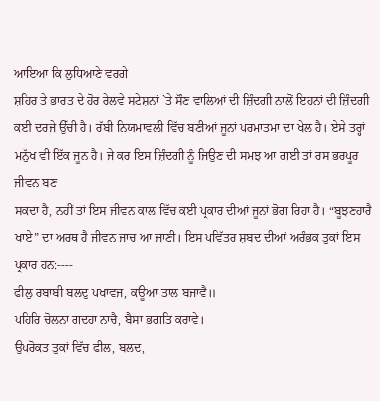ਆਇਆ ਕਿ ਲੁਧਿਆਣੇ ਵਰਗੇ
ਸ਼ਹਿਰ ਤੇ ਭਾਰਤ ਦੇ ਹੋਰ ਰੇਲਵੇ ਸਟੇਸ਼ਨਾਂ `ਤੇ ਸੌਣ ਵਾਲਿਆਂ ਦੀ ਜ਼ਿੰਦਗੀ ਨਾਲੋਂ ਇਹਨਾਂ ਦੀ ਜ਼ਿੰਦਗੀ
ਕਈ ਦਰਜੇ ਉੱਚੀ ਹੈ। ਰੱਬੀ ਨਿਯਮਾਵਲੀ ਵਿੱਚ ਬਣੀਆਂ ਜੂਨਾਂ ਪਰਮਾਤਮਾ ਦਾ ਖੇਲ ਹੈ। ਏਸੇ ਤਰ੍ਹਾਂ
ਮਨੁੱਖ ਵੀ ਇੱਕ ਜੂਨ ਹੈ। ਜੇ ਕਰ ਇਸ ਜ਼ਿੰਦਗੀ ਨੂੰ ਜਿਉਣ ਦੀ ਸਮਝ ਆ ਗਈ ਤਾਂ ਰਸ ਭਰਪੂਰ ਜੀਵਨ ਬਣ
ਸਕਦਾ ਹੈ, ਨਹੀਂ ਤਾਂ ਇਸ ਜੀਵਨ ਕਾਲ ਵਿੱਚ ਕਈ ਪ੍ਰਕਾਰ ਦੀਆਂ ਜੂਨਾਂ ਭੋਗ ਰਿਹਾ ਹੈ। “ਬੂਝਣਹਾਰੈ
ਖਾਏ” ਦਾ ਅਰਥ ਹੈ ਜੀਵਨ ਜਾਚ ਆ ਜਾਣੀ। ਇਸ ਪਵਿੱਤਰ ਸ਼ਬਦ ਦੀਆਂ ਅਰੰਭਕ ਤੁਕਾਂ ਇਸ ਪ੍ਰਕਾਰ ਹਨ:----
ਫੀਲੁ ਰਬਾਬੀ ਬਲਦੁ ਪਖਾਵਜ, ਕਊਆ ਤਾਲ ਬਜਾਵੈ॥
ਪਹਿਰਿ ਚੋਲਨਾ ਗਦਹਾ ਨਾਚੈ, ਬੈਸਾ ਭਗਤਿ ਕਰਾਵੇ।
ਉਪਰੋਕਤ ਤੁਕਾਂ ਵਿੱਚ ਫੀਲ, ਬਲਦ,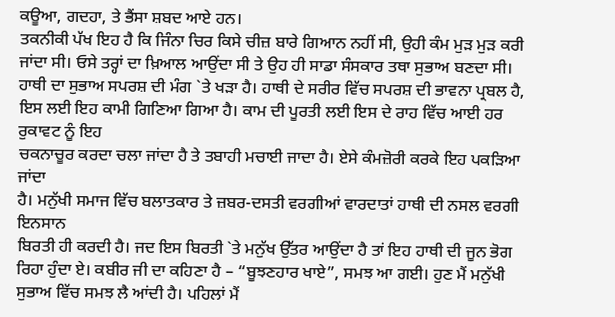ਕਊਆ, ਗਦਹਾ, ਤੇ ਭੈਂਸਾ ਸ਼ਬਦ ਆਏ ਹਨ।
ਤਕਨੀਕੀ ਪੱਖ ਇਹ ਹੈ ਕਿ ਜਿੰਨਾ ਚਿਰ ਕਿਸੇ ਚੀਜ਼ ਬਾਰੇ ਗਿਆਨ ਨਹੀਂ ਸੀ, ਉਹੀ ਕੰਮ ਮੁੜ ਮੁੜ ਕਰੀ
ਜਾਂਦਾ ਸੀ। ਓਸੇ ਤਰ੍ਹਾਂ ਦਾ ਖ਼ਿਆਲ ਆਉਂਦਾ ਸੀ ਤੇ ਉਹ ਹੀ ਸਾਡਾ ਸੰਸਕਾਰ ਤਥਾ ਸੁਭਾਅ ਬਣਦਾ ਸੀ।
ਹਾਥੀ ਦਾ ਸੁਭਾਅ ਸਪਰਸ਼ ਦੀ ਮੰਗ `ਤੇ ਖੜਾ ਹੈ। ਹਾਥੀ ਦੇ ਸਰੀਰ ਵਿੱਚ ਸਪਰਸ਼ ਦੀ ਭਾਵਨਾ ਪ੍ਰਬਲ ਹੈ,
ਇਸ ਲਈ ਇਹ ਕਾਮੀ ਗਿਣਿਆ ਗਿਆ ਹੈ। ਕਾਮ ਦੀ ਪੂਰਤੀ ਲਈ ਇਸ ਦੇ ਰਾਹ ਵਿੱਚ ਆਈ ਹਰ ਰੁਕਾਵਟ ਨੂੰ ਇਹ
ਚਕਨਾਚੂਰ ਕਰਦਾ ਚਲਾ ਜਾਂਦਾ ਹੈ ਤੇ ਤਬਾਹੀ ਮਚਾਈ ਜਾਦਾ ਹੈ। ਏਸੇ ਕੰਮਜ਼ੋਰੀ ਕਰਕੇ ਇਹ ਪਕੜਿਆ ਜਾਂਦਾ
ਹੈ। ਮਨੁੱਖੀ ਸਮਾਜ ਵਿੱਚ ਬਲਾਤਕਾਰ ਤੇ ਜ਼ਬਰ-ਦਸਤੀ ਵਰਗੀਆਂ ਵਾਰਦਾਤਾਂ ਹਾਥੀ ਦੀ ਨਸਲ ਵਰਗੀ ਇਨਸਾਨ
ਬਿਰਤੀ ਹੀ ਕਰਦੀ ਹੈ। ਜਦ ਇਸ ਬਿਰਤੀ `ਤੇ ਮਨੁੱਖ ਉੱਤਰ ਆਉਂਦਾ ਹੈ ਤਾਂ ਇਹ ਹਾਥੀ ਦੀ ਜੂਨ ਭੋਗ
ਰਿਹਾ ਹੁੰਦਾ ਏ। ਕਬੀਰ ਜੀ ਦਾ ਕਹਿਣਾ ਹੈ – “ਬੂਝਣਹਾਰ ਖਾਏ”, ਸਮਝ ਆ ਗਈ। ਹੁਣ ਮੈਂ ਮਨੁੱਖੀ
ਸੁਭਾਅ ਵਿੱਚ ਸਮਝ ਲੈ ਆਂਦੀ ਹੈ। ਪਹਿਲਾਂ ਮੈਂ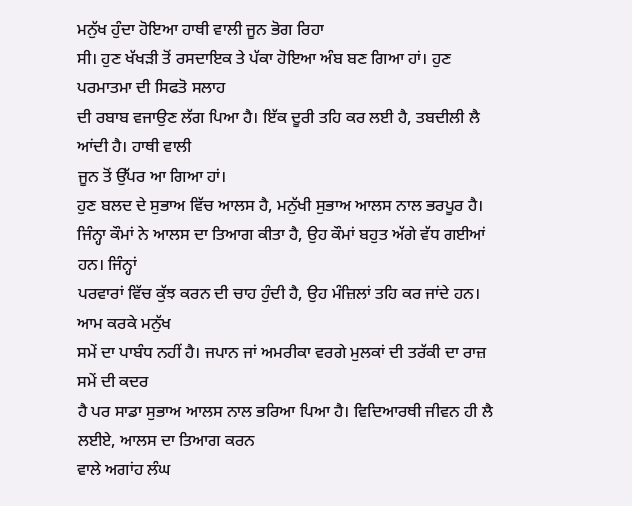ਮਨੁੱਖ ਹੁੰਦਾ ਹੋਇਆ ਹਾਥੀ ਵਾਲੀ ਜੂਨ ਭੋਗ ਰਿਹਾ
ਸੀ। ਹੁਣ ਖੱਖੜੀ ਤੋਂ ਰਸਦਾਇਕ ਤੇ ਪੱਕਾ ਹੋਇਆ ਅੰਬ ਬਣ ਗਿਆ ਹਾਂ। ਹੁਣ ਪਰਮਾਤਮਾ ਦੀ ਸਿਫਤੋ ਸਲਾਹ
ਦੀ ਰਬਾਬ ਵਜਾਉਣ ਲੱਗ ਪਿਆ ਹੈ। ਇੱਕ ਦੂਰੀ ਤਹਿ ਕਰ ਲਈ ਹੈ, ਤਬਦੀਲੀ ਲੈ ਆਂਦੀ ਹੈ। ਹਾਥੀ ਵਾਲੀ
ਜੂਨ ਤੋਂ ਉੱਪਰ ਆ ਗਿਆ ਹਾਂ।
ਹੁਣ ਬਲਦ ਦੇ ਸੁਭਾਅ ਵਿੱਚ ਆਲਸ ਹੈ, ਮਨੁੱਖੀ ਸੁਭਾਅ ਆਲਸ ਨਾਲ ਭਰਪੂਰ ਹੈ।
ਜਿੰਨ੍ਹਾ ਕੌਮਾਂ ਨੇ ਆਲਸ ਦਾ ਤਿਆਗ ਕੀਤਾ ਹੈ, ਉਹ ਕੌਮਾਂ ਬਹੁਤ ਅੱਗੇ ਵੱਧ ਗਈਆਂ ਹਨ। ਜਿੰਨ੍ਹਾਂ
ਪਰਵਾਰਾਂ ਵਿੱਚ ਕੁੱਝ ਕਰਨ ਦੀ ਚਾਹ ਹੁੰਦੀ ਹੈ, ਉਹ ਮੰਜ਼ਿਲਾਂ ਤਹਿ ਕਰ ਜਾਂਦੇ ਹਨ। ਆਮ ਕਰਕੇ ਮਨੁੱਖ
ਸਮੇਂ ਦਾ ਪਾਬੰਧ ਨਹੀਂ ਹੈ। ਜਪਾਨ ਜਾਂ ਅਮਰੀਕਾ ਵਰਗੇ ਮੁਲਕਾਂ ਦੀ ਤਰੱਕੀ ਦਾ ਰਾਜ਼ ਸਮੇਂ ਦੀ ਕਦਰ
ਹੈ ਪਰ ਸਾਡਾ ਸੁਭਾਅ ਆਲਸ ਨਾਲ ਭਰਿਆ ਪਿਆ ਹੈ। ਵਿਦਿਆਰਥੀ ਜੀਵਨ ਹੀ ਲੈ ਲਈਏ, ਆਲਸ ਦਾ ਤਿਆਗ ਕਰਨ
ਵਾਲੇ ਅਗਾਂਹ ਲੰਘ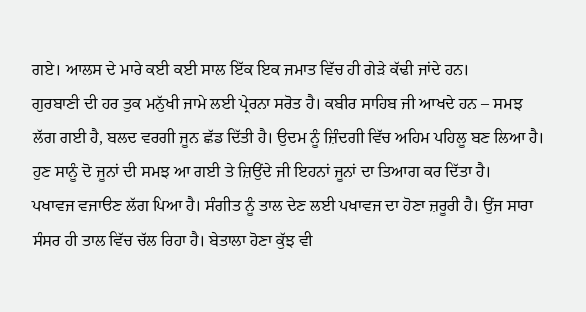ਗਏ। ਆਲਸ ਦੇ ਮਾਰੇ ਕਈ ਕਈ ਸਾਲ ਇੱਕ ਇਕ ਜਮਾਤ ਵਿੱਚ ਹੀ ਗੇੜੇ ਕੱਢੀ ਜਾਂਦੇ ਹਨ।
ਗੁਰਬਾਣੀ ਦੀ ਹਰ ਤੁਕ ਮਨੁੱਖੀ ਜਾਮੇ ਲਈ ਪ੍ਰੇਰਨਾ ਸਰੋਤ ਹੈ। ਕਬੀਰ ਸਾਹਿਬ ਜੀ ਆਖਦੇ ਹਨ – ਸਮਝ
ਲੱਗ ਗਈ ਹੈ, ਬਲਦ ਵਰਗੀ ਜੂਨ ਛੱਡ ਦਿੱਤੀ ਹੈ। ਉਦਮ ਨੂੰ ਜ਼ਿੰਦਗੀ ਵਿੱਚ ਅਹਿਮ ਪਹਿਲੂ ਬਣ ਲਿਆ ਹੈ।
ਹੁਣ ਸਾਨੂੰ ਦੋ ਜੂਨਾਂ ਦੀ ਸਮਝ ਆ ਗਈ ਤੇ ਜ਼ਿਉਂਦੇ ਜੀ ਇਹਨਾਂ ਜੂਨਾਂ ਦਾ ਤਿਆਗ ਕਰ ਦਿੱਤਾ ਹੈ।
ਪਖਾਵਜ ਵਜਾੳਣ ਲੱਗ ਪਿਆ ਹੈ। ਸੰਗੀਤ ਨੂੰ ਤਾਲ ਦੇਣ ਲਈ ਪਖਾਵਜ ਦਾ ਹੋਣਾ ਜ਼ਰੂਰੀ ਹੈ। ਉਂਜ ਸਾਰਾ
ਸੰਸਰ ਹੀ ਤਾਲ ਵਿੱਚ ਚੱਲ ਰਿਹਾ ਹੈ। ਬੇਤਾਲਾ ਹੋਣਾ ਕੁੱਝ ਵੀ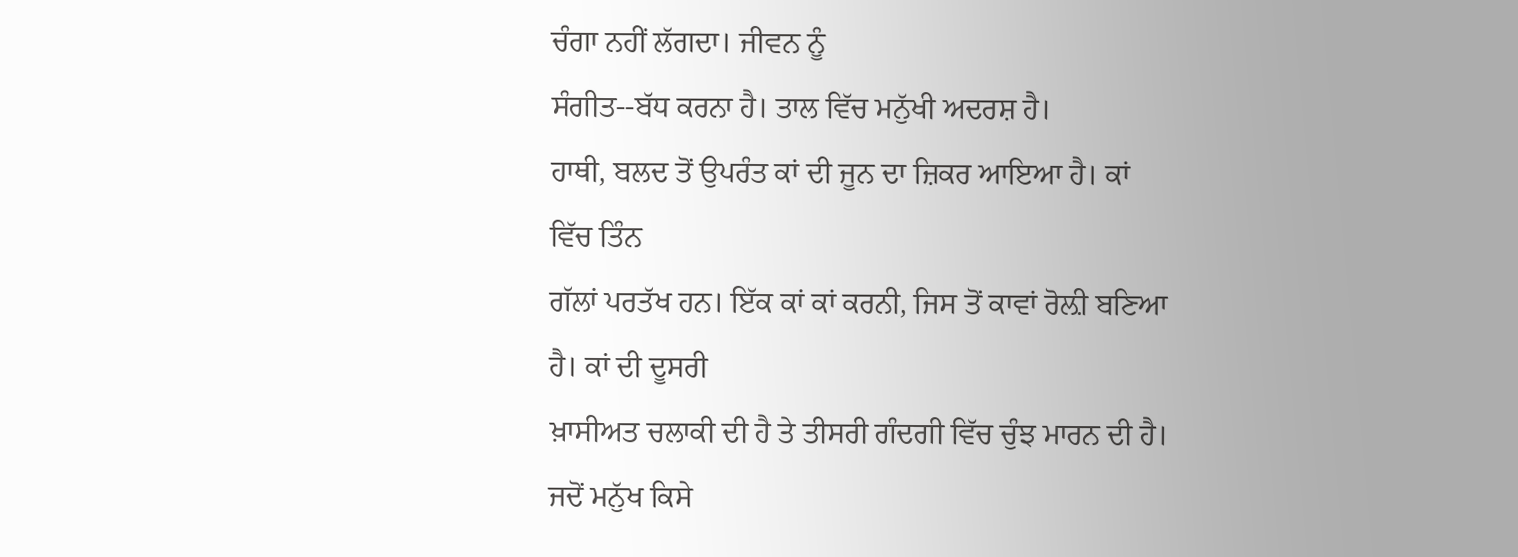ਚੰਗਾ ਨਹੀਂ ਲੱਗਦਾ। ਜੀਵਨ ਨੂੰ
ਸੰਗੀਤ--ਬੱਧ ਕਰਨਾ ਹੈ। ਤਾਲ ਵਿੱਚ ਮਨੁੱਖੀ ਅਦਰਸ਼ ਹੈ।
ਹਾਥੀ, ਬਲਦ ਤੋਂ ਉਪਰੰਤ ਕਾਂ ਦੀ ਜੂਨ ਦਾ ਜ਼ਿਕਰ ਆਇਆ ਹੈ। ਕਾਂ ਵਿੱਚ ਤਿੰਨ
ਗੱਲਾਂ ਪਰਤੱਖ ਹਨ। ਇੱਕ ਕਾਂ ਕਾਂ ਕਰਨੀ, ਜਿਸ ਤੋਂ ਕਾਵਾਂ ਰੋਲ਼ੀ ਬਣਿਆ ਹੈ। ਕਾਂ ਦੀ ਦੂਸਰੀ
ਖ਼ਾਸੀਅਤ ਚਲਾਕੀ ਦੀ ਹੈ ਤੇ ਤੀਸਰੀ ਗੰਦਗੀ ਵਿੱਚ ਚੁੰਝ ਮਾਰਨ ਦੀ ਹੈ। ਜਦੋਂ ਮਨੁੱਖ ਕਿਸੇ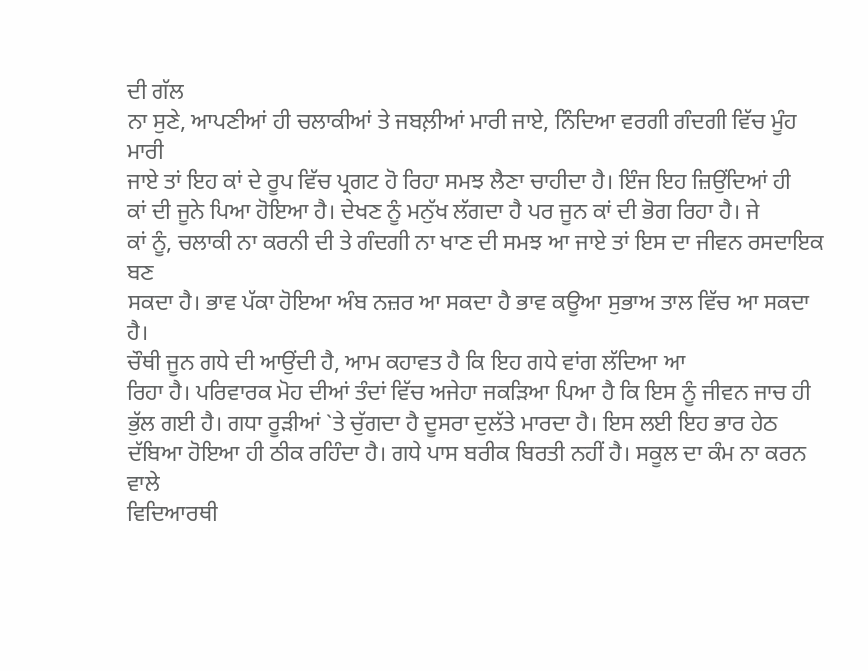ਦੀ ਗੱਲ
ਨਾ ਸੁਣੇ, ਆਪਣੀਆਂ ਹੀ ਚਲਾਕੀਆਂ ਤੇ ਜਬਲ਼ੀਆਂ ਮਾਰੀ ਜਾਏ, ਨਿੰਦਿਆ ਵਰਗੀ ਗੰਦਗੀ ਵਿੱਚ ਮੂੰਹ ਮਾਰੀ
ਜਾਏ ਤਾਂ ਇਹ ਕਾਂ ਦੇ ਰੂਪ ਵਿੱਚ ਪ੍ਰਗਟ ਹੋ ਰਿਹਾ ਸਮਝ ਲੈਣਾ ਚਾਹੀਦਾ ਹੈ। ਇੰਜ ਇਹ ਜ਼ਿਉਂਦਿਆਂ ਹੀ
ਕਾਂ ਦੀ ਜੂਨੇ ਪਿਆ ਹੋਇਆ ਹੈ। ਦੇਖਣ ਨੂੰ ਮਨੁੱਖ ਲੱਗਦਾ ਹੈ ਪਰ ਜੂਨ ਕਾਂ ਦੀ ਭੋਗ ਰਿਹਾ ਹੈ। ਜੇ
ਕਾਂ ਨੂੰ, ਚਲਾਕੀ ਨਾ ਕਰਨੀ ਦੀ ਤੇ ਗੰਦਗੀ ਨਾ ਖਾਣ ਦੀ ਸਮਝ ਆ ਜਾਏ ਤਾਂ ਇਸ ਦਾ ਜੀਵਨ ਰਸਦਾਇਕ ਬਣ
ਸਕਦਾ ਹੈ। ਭਾਵ ਪੱਕਾ ਹੋਇਆ ਅੰਬ ਨਜ਼ਰ ਆ ਸਕਦਾ ਹੈ ਭਾਵ ਕਊਆ ਸੁਭਾਅ ਤਾਲ ਵਿੱਚ ਆ ਸਕਦਾ ਹੈ।
ਚੌਥੀ ਜੂਨ ਗਧੇ ਦੀ ਆਉਂਦੀ ਹੈ, ਆਮ ਕਹਾਵਤ ਹੈ ਕਿ ਇਹ ਗਧੇ ਵਾਂਗ ਲੱਦਿਆ ਆ
ਰਿਹਾ ਹੈ। ਪਰਿਵਾਰਕ ਮੋਹ ਦੀਆਂ ਤੰਦਾਂ ਵਿੱਚ ਅਜੇਹਾ ਜਕੜਿਆ ਪਿਆ ਹੈ ਕਿ ਇਸ ਨੂੰ ਜੀਵਨ ਜਾਚ ਹੀ
ਭੁੱਲ ਗਈ ਹੈ। ਗਧਾ ਰੂੜੀਆਂ `ਤੇ ਚੁੱਗਦਾ ਹੈ ਦੂਸਰਾ ਦੁਲੱਤੇ ਮਾਰਦਾ ਹੈ। ਇਸ ਲਈ ਇਹ ਭਾਰ ਹੇਠ
ਦੱਬਿਆ ਹੋਇਆ ਹੀ ਠੀਕ ਰਹਿੰਦਾ ਹੈ। ਗਧੇ ਪਾਸ ਬਰੀਕ ਬਿਰਤੀ ਨਹੀਂ ਹੈ। ਸਕੂਲ ਦਾ ਕੰਮ ਨਾ ਕਰਨ ਵਾਲੇ
ਵਿਦਿਆਰਥੀ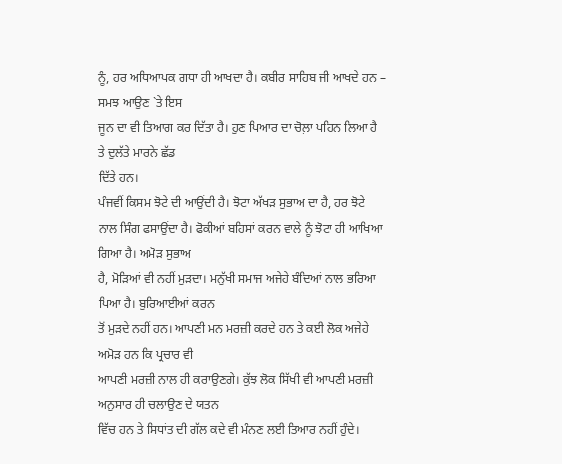ਨੂੰ, ਹਰ ਅਧਿਆਪਕ ਗਧਾ ਹੀ ਆਖਦਾ ਹੈ। ਕਬੀਰ ਸਾਹਿਬ ਜੀ ਆਖਦੇ ਹਨ – ਸਮਝ ਆਉਣ `ਤੇ ਇਸ
ਜੂਨ ਦਾ ਵੀ ਤਿਆਗ ਕਰ ਦਿੱਤਾ ਹੈ। ਹੁਣ ਪਿਆਰ ਦਾ ਚੋਲ਼ਾ ਪਹਿਨ ਲਿਆ ਹੈ ਤੇ ਦੁਲੱਤੇ ਮਾਰਨੇ ਛੱਡ
ਦਿੱਤੇ ਹਨ।
ਪੰਜਵੀਂ ਕਿਸਮ ਝੋਟੇ ਦੀ ਆਉਂਦੀ ਹੈ। ਝੋਟਾ ਅੱਖੜ ਸੁਭਾਅ ਦਾ ਹੈ, ਹਰ ਝੋਟੇ
ਨਾਲ ਸਿੰਗ ਫਸਾਉਂਦਾ ਹੈ। ਫੋਕੀਆਂ ਬਹਿਸਾਂ ਕਰਨ ਵਾਲੇ ਨੂੰ ਝੋਟਾ ਹੀ ਆਖਿਆ ਗਿਆ ਹੈ। ਅਮੋੜ ਸੁਭਾਅ
ਹੈ, ਮੋੜਿਆਂ ਵੀ ਨਹੀਂ ਮੁੜਦਾ। ਮਨੁੱਖੀ ਸਮਾਜ ਅਜੇਹੇ ਬੰਦਿਆਂ ਨਾਲ ਭਰਿਆ ਪਿਆ ਹੈ। ਬੁਰਿਆਈਆਂ ਕਰਨ
ਤੋਂ ਮੁੜਦੇ ਨਹੀਂ ਹਨ। ਆਪਣੀ ਮਨ ਮਰਜ਼ੀ ਕਰਦੇ ਹਨ ਤੇ ਕਈ ਲੋਕ ਅਜੇਹੇ ਅਮੋੜ ਹਨ ਕਿ ਪ੍ਰਚਾਰ ਵੀ
ਆਪਣੀ ਮਰਜ਼ੀ ਨਾਲ ਹੀ ਕਰਾਉਣਗੇ। ਕੁੱਝ ਲੋਕ ਸਿੱਖੀ ਵੀ ਆਪਣੀ ਮਰਜ਼ੀ ਅਨੁਸਾਰ ਹੀ ਚਲਾਉਣ ਦੇ ਯਤਨ
ਵਿੱਚ ਹਨ ਤੇ ਸਿਧਾਂਤ ਦੀ ਗੱਲ ਕਦੇ ਵੀ ਮੰਨਣ ਲਈ ਤਿਆਰ ਨਹੀਂ ਹੁੰਦੇ।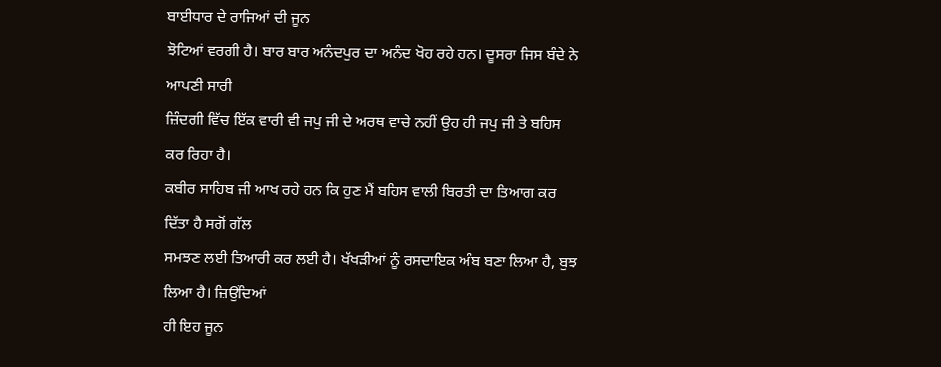ਬਾਈਧਾਰ ਦੇ ਰਾਜਿਆਂ ਦੀ ਜੂਨ
ਝੋਟਿਆਂ ਵਰਗੀ ਹੈ। ਬਾਰ ਬਾਰ ਅਨੰਦਪੁਰ ਦਾ ਅਨੰਦ ਖੋਹ ਰਹੇ ਹਨ। ਦੂਸਰਾ ਜਿਸ ਬੰਦੇ ਨੇ ਆਪਣੀ ਸਾਰੀ
ਜ਼ਿੰਦਗੀ ਵਿੱਚ ਇੱਕ ਵਾਰੀ ਵੀ ਜਪੁ ਜੀ ਦੇ ਅਰਥ ਵਾਚੇ ਨਹੀਂ ਉਹ ਹੀ ਜਪੁ ਜੀ ਤੇ ਬਹਿਸ ਕਰ ਰਿਹਾ ਹੈ।
ਕਬੀਰ ਸਾਹਿਬ ਜੀ ਆਖ ਰਹੇ ਹਨ ਕਿ ਹੁਣ ਮੈਂ ਬਹਿਸ ਵਾਲੀ ਬਿਰਤੀ ਦਾ ਤਿਆਗ ਕਰ ਦਿੱਤਾ ਹੈ ਸਗੋਂ ਗੱਲ
ਸਮਝਣ ਲਈ ਤਿਆਰੀ ਕਰ ਲਈ ਹੈ। ਖੱਖੜੀਆਂ ਨੂੰ ਰਸਦਾਇਕ ਅੰਬ ਬਣਾ ਲਿਆ ਹੈ, ਬੁਝ ਲਿਆ ਹੈ। ਜ਼ਿਉਂਦਿਆਂ
ਹੀ ਇਹ ਜੂਨ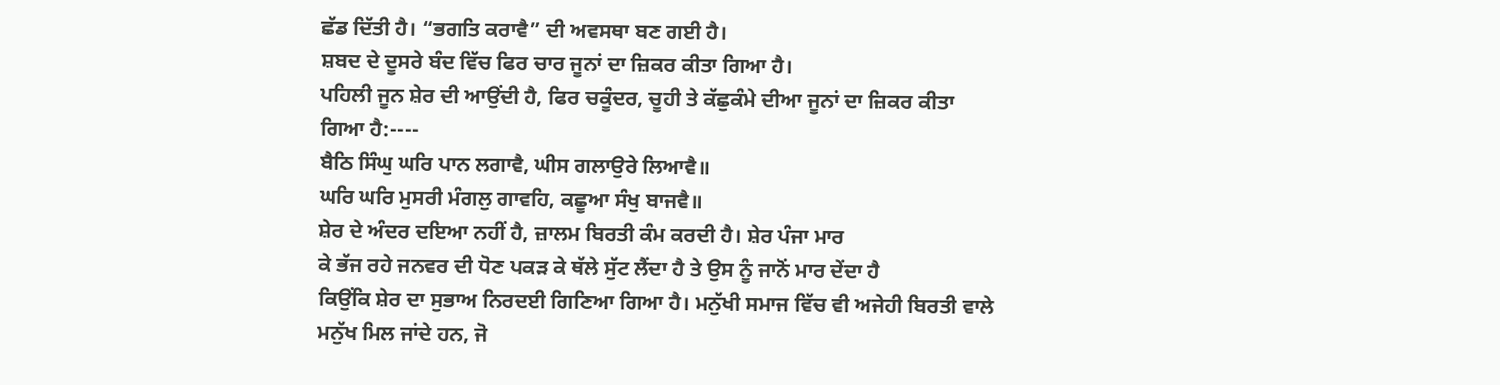ਛੱਡ ਦਿੱਤੀ ਹੈ। “ਭਗਤਿ ਕਰਾਵੈ” ਦੀ ਅਵਸਥਾ ਬਣ ਗਈ ਹੈ।
ਸ਼ਬਦ ਦੇ ਦੂਸਰੇ ਬੰਦ ਵਿੱਚ ਫਿਰ ਚਾਰ ਜੂਨਾਂ ਦਾ ਜ਼ਿਕਰ ਕੀਤਾ ਗਿਆ ਹੈ।
ਪਹਿਲੀ ਜੂਨ ਸ਼ੇਰ ਦੀ ਆਉਂਦੀ ਹੈ, ਫਿਰ ਚਕੂੰਦਰ, ਚੂਹੀ ਤੇ ਕੱਛੁਕੰਮੇ ਦੀਆ ਜੂਨਾਂ ਦਾ ਜ਼ਿਕਰ ਕੀਤਾ
ਗਿਆ ਹੈ:----
ਬੈਠਿ ਸਿੰਘੁ ਘਰਿ ਪਾਨ ਲਗਾਵੈ, ਘੀਸ ਗਲਾਉਰੇ ਲਿਆਵੈ॥
ਘਰਿ ਘਰਿ ਮੁਸਰੀ ਮੰਗਲੁ ਗਾਵਹਿ, ਕਛੂਆ ਸੰਖੁ ਬਾਜਵੈ॥
ਸ਼ੇਰ ਦੇ ਅੰਦਰ ਦਇਆ ਨਹੀਂ ਹੈ, ਜ਼ਾਲਮ ਬਿਰਤੀ ਕੰਮ ਕਰਦੀ ਹੈ। ਸ਼ੇਰ ਪੰਜਾ ਮਾਰ
ਕੇ ਭੱਜ ਰਹੇ ਜਨਵਰ ਦੀ ਧੋਣ ਪਕੜ ਕੇ ਥੱਲੇ ਸੁੱਟ ਲੈਂਦਾ ਹੈ ਤੇ ਉਸ ਨੂੰ ਜਾਨੋਂ ਮਾਰ ਦੇਂਦਾ ਹੈ
ਕਿਉਂਕਿ ਸ਼ੇਰ ਦਾ ਸੁਭਾਅ ਨਿਰਦਈ ਗਿਣਿਆ ਗਿਆ ਹੈ। ਮਨੁੱਖੀ ਸਮਾਜ ਵਿੱਚ ਵੀ ਅਜੇਹੀ ਬਿਰਤੀ ਵਾਲੇ
ਮਨੁੱਖ ਮਿਲ ਜਾਂਦੇ ਹਨ, ਜੋ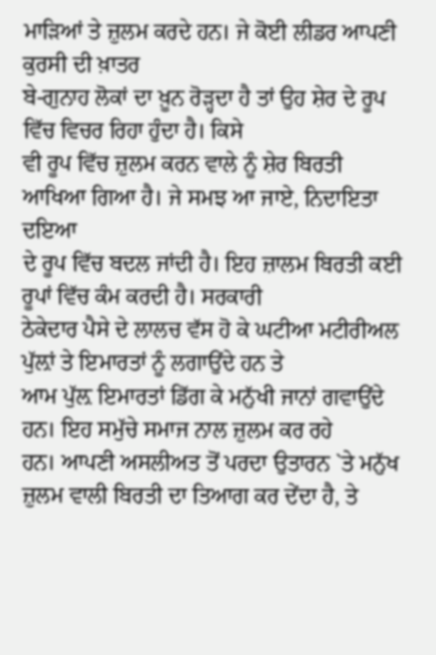ਮਾੜਿਆਂ ਤੇ ਜ਼ੁਲਮ ਕਰਦੇ ਹਨ। ਜੇ ਕੋਈ ਲੀਡਰ ਆਪਣੀ ਕੁਰਸੀ ਦੀ ਖ਼ਾਤਰ
ਬੇ-ਗੁਨਾਹ ਲੋਕਾਂ ਦਾ ਖ਼ੂਨ ਰੋੜ੍ਹਦਾ ਹੈ ਤਾਂ ਉਹ ਸ਼ੇਰ ਦੇ ਰੂਪ ਵਿੱਚ ਵਿਚਰ ਰਿਹਾ ਹੁੰਦਾ ਹੈ। ਕਿਸੇ
ਵੀ ਰੂਪ ਵਿੱਚ ਜ਼ੁਲਮ ਕਰਨ ਵਾਲੇ ਨੂੰ ਸ਼ੇਰ ਬਿਰਤੀ ਆਖਿਆ ਗਿਆ ਹੈ। ਜੇ ਸਮਝ ਆ ਜਾਏ, ਨਿਦਾਇਤਾ ਦਇਆ
ਦੇ ਰੂਪ ਵਿੱਚ ਬਦਲ ਜਾਂਦੀ ਹੈ। ਇਹ ਜ਼ਾਲਮ ਬਿਰਤੀ ਕਈ ਰੂਪਾਂ ਵਿੱਚ ਕੰਮ ਕਰਦੀ ਹੈ। ਸਰਕਾਰੀ
ਠੇਕੇਦਾਰ ਪੈਸੇ ਦੇ ਲਾਲਚ ਵੱਸ ਹੋ ਕੇ ਘਟੀਆ ਮਟੀਰੀਅਲ ਪੁੱਲ਼ਾਂ ਤੇ ਇਮਾਰਤਾਂ ਨੂੰ ਲਗਾਉਂਦੇ ਹਨ ਤੇ
ਆਮ ਪੁੱਲ਼ ਇਮਾਰਤਾਂ ਡਿੱਗ ਕੇ ਮਨੁੱਖੀ ਜਾਨਾਂ ਗਵਾਉਂਦੇ ਹਨ। ਇਹ ਸਮੁੱਚੇ ਸਮਾਜ ਨਾਲ ਜ਼ੁਲਮ ਕਰ ਰਹੇ
ਹਨ। ਆਪਣੀ ਅਸਲੀਅਤ ਤੋਂ ਪਰਦਾ ਉਤਾਰਨ `ਤੇ ਮਨੁੱਖ ਜ਼ੁਲਮ ਵਾਲੀ ਬਿਰਤੀ ਦਾ ਤਿਆਗ ਕਰ ਦੇਂਦਾ ਹੈ, ਤੇ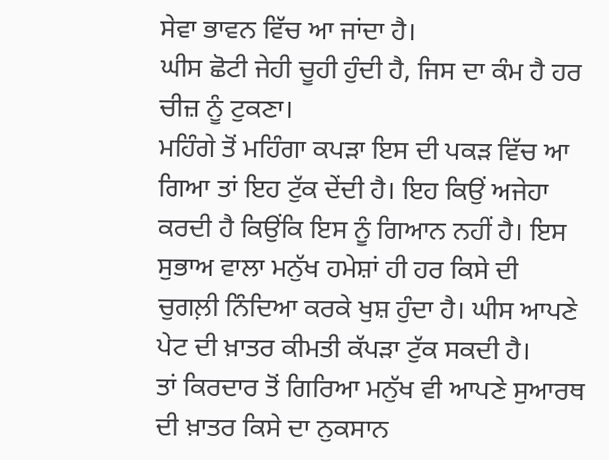ਸੇਵਾ ਭਾਵਨ ਵਿੱਚ ਆ ਜਾਂਦਾ ਹੈ।
ਘੀਸ ਛੋਟੀ ਜੇਹੀ ਚੂਹੀ ਹੁੰਦੀ ਹੈ, ਜਿਸ ਦਾ ਕੰਮ ਹੈ ਹਰ ਚੀਜ਼ ਨੂੰ ਟੁਕਣਾ।
ਮਹਿੰਗੇ ਤੋਂ ਮਹਿੰਗਾ ਕਪੜਾ ਇਸ ਦੀ ਪਕੜ ਵਿੱਚ ਆ ਗਿਆ ਤਾਂ ਇਹ ਟੁੱਕ ਦੇਂਦੀ ਹੈ। ਇਹ ਕਿਉਂ ਅਜੇਹਾ
ਕਰਦੀ ਹੈ ਕਿਉਂਕਿ ਇਸ ਨੂੰ ਗਿਆਨ ਨਹੀਂ ਹੈ। ਇਸ ਸੁਭਾਅ ਵਾਲਾ ਮਨੁੱਖ ਹਮੇਸ਼ਾਂ ਹੀ ਹਰ ਕਿਸੇ ਦੀ
ਚੁਗਲ਼ੀ ਨਿੰਦਿਆ ਕਰਕੇ ਖੁਸ਼ ਹੁੰਦਾ ਹੈ। ਘੀਸ ਆਪਣੇ ਪੇਟ ਦੀ ਖ਼ਾਤਰ ਕੀਮਤੀ ਕੱਪੜਾ ਟੁੱਕ ਸਕਦੀ ਹੈ।
ਤਾਂ ਕਿਰਦਾਰ ਤੋਂ ਗਿਰਿਆ ਮਨੁੱਖ ਵੀ ਆਪਣੇ ਸੁਆਰਥ ਦੀ ਖ਼ਾਤਰ ਕਿਸੇ ਦਾ ਨੁਕਸਾਨ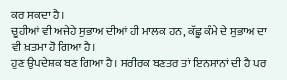ਕਰ ਸਕਦਾ ਹੈ।
ਚੂਹੀਆਂ ਵੀ ਅਜੇਹੇ ਸੁਭਾਅ ਦੀਆਂ ਹੀ ਮਾਲਕ ਹਨ, ਕੱਛੂ ਕੰਮੇ ਦੇ ਸੁਭਾਅ ਦਾ ਵੀ ਖ਼ਤਮਾ ਹੋ ਗਿਆ ਹੈ।
ਹੁਣ ਉਪਦੇਸ਼ਕ ਬਣ ਗਿਆ ਹੈ। ਸਰੀਰਕ ਬਣਤਰ ਤਾਂ ਇਨਸਾਨਾਂ ਦੀ ਹੈ ਪਰ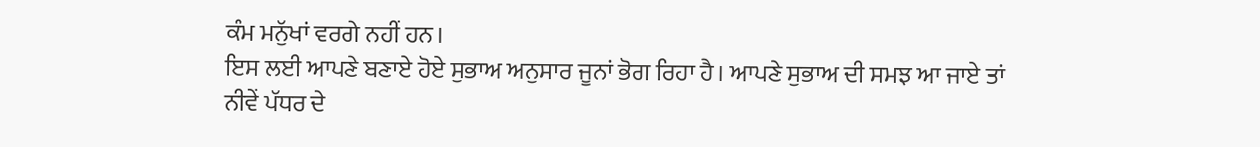ਕੰਮ ਮਨੁੱਖਾਂ ਵਰਗੇ ਨਹੀਂ ਹਨ।
ਇਸ ਲਈ ਆਪਣੇ ਬਣਾਏ ਹੋਏ ਸੁਭਾਅ ਅਨੁਸਾਰ ਜੂਨਾਂ ਭੋਗ ਰਿਹਾ ਹੈ। ਆਪਣੇ ਸੁਭਾਅ ਦੀ ਸਮਝ ਆ ਜਾਏ ਤਾਂ
ਨੀਵੇਂ ਪੱਧਰ ਦੇ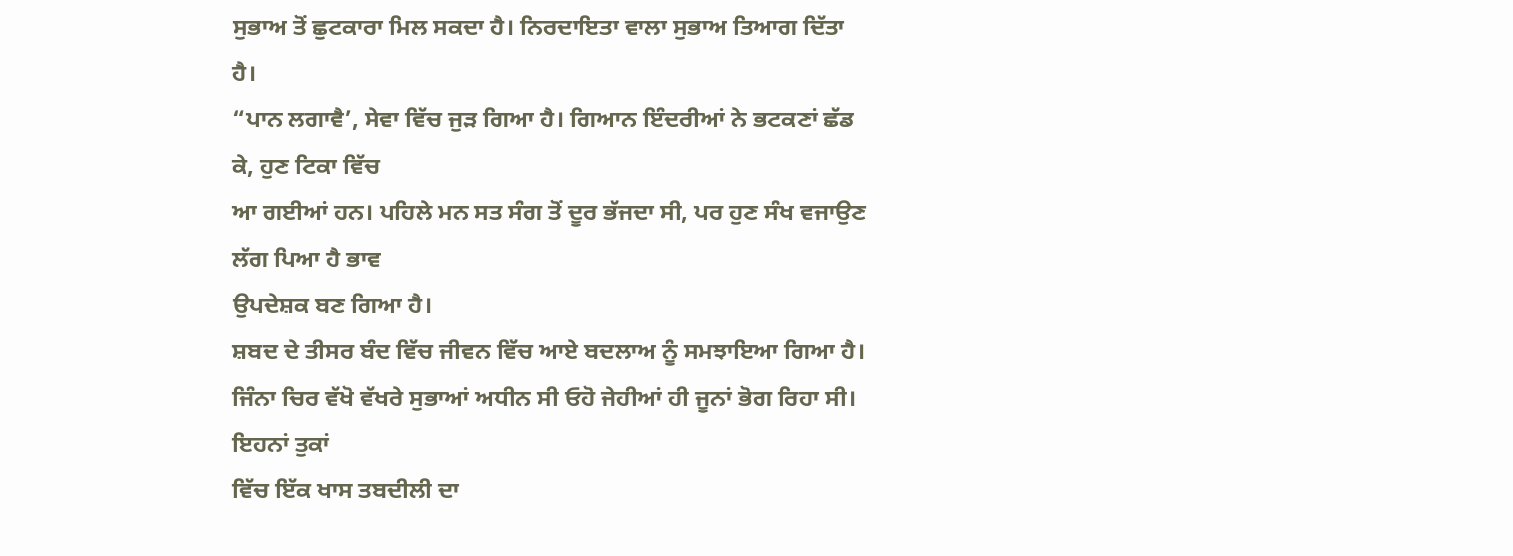ਸੁਭਾਅ ਤੋਂ ਛੁਟਕਾਰਾ ਮਿਲ ਸਕਦਾ ਹੈ। ਨਿਰਦਾਇਤਾ ਵਾਲਾ ਸੁਭਾਅ ਤਿਆਗ ਦਿੱਤਾ ਹੈ।
“ਪਾਨ ਲਗਾਵੈ’, ਸੇਵਾ ਵਿੱਚ ਜੁੜ ਗਿਆ ਹੈ। ਗਿਆਨ ਇੰਦਰੀਆਂ ਨੇ ਭਟਕਣਾਂ ਛੱਡ ਕੇ, ਹੁਣ ਟਿਕਾ ਵਿੱਚ
ਆ ਗਈਆਂ ਹਨ। ਪਹਿਲੇ ਮਨ ਸਤ ਸੰਗ ਤੋਂ ਦੂਰ ਭੱਜਦਾ ਸੀ, ਪਰ ਹੁਣ ਸੰਖ ਵਜਾਉਣ ਲੱਗ ਪਿਆ ਹੈ ਭਾਵ
ਉਪਦੇਸ਼ਕ ਬਣ ਗਿਆ ਹੈ।
ਸ਼ਬਦ ਦੇ ਤੀਸਰ ਬੰਦ ਵਿੱਚ ਜੀਵਨ ਵਿੱਚ ਆਏ ਬਦਲਾਅ ਨੂੰ ਸਮਝਾਇਆ ਗਿਆ ਹੈ।
ਜਿੰਨਾ ਚਿਰ ਵੱਖੋ ਵੱਖਰੇ ਸੁਭਾਆਂ ਅਧੀਨ ਸੀ ਓਹੋ ਜੇਹੀਆਂ ਹੀ ਜੂਨਾਂ ਭੋਗ ਰਿਹਾ ਸੀ। ਇਹਨਾਂ ਤੁਕਾਂ
ਵਿੱਚ ਇੱਕ ਖਾਸ ਤਬਦੀਲੀ ਦਾ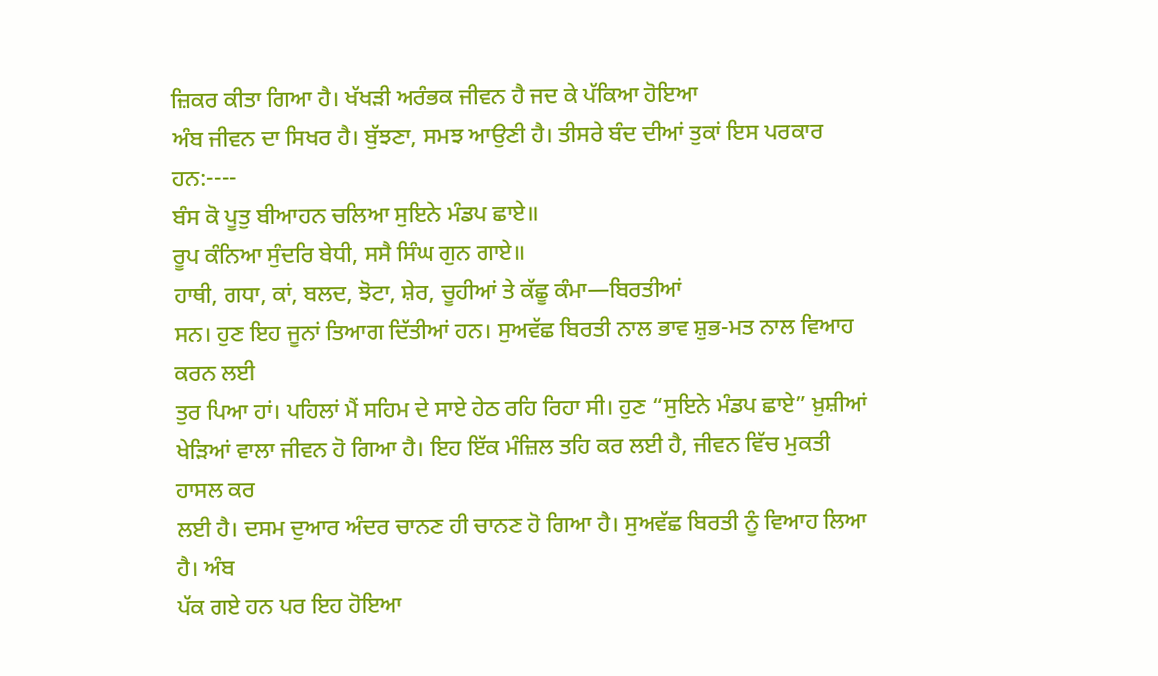ਜ਼ਿਕਰ ਕੀਤਾ ਗਿਆ ਹੈ। ਖੱਖੜੀ ਅਰੰਭਕ ਜੀਵਨ ਹੈ ਜਦ ਕੇ ਪੱਕਿਆ ਹੋਇਆ
ਅੰਬ ਜੀਵਨ ਦਾ ਸਿਖਰ ਹੈ। ਬੁੱਝਣਾ, ਸਮਝ ਆਉਣੀ ਹੈ। ਤੀਸਰੇ ਬੰਦ ਦੀਆਂ ਤੁਕਾਂ ਇਸ ਪਰਕਾਰ ਹਨ:----
ਬੰਸ ਕੋ ਪੂਤੁ ਬੀਆਹਨ ਚਲਿਆ ਸੁਇਨੇ ਮੰਡਪ ਛਾਏ॥
ਰੂਪ ਕੰਨਿਆ ਸੁੰਦਰਿ ਬੇਧੀ, ਸਸੈ ਸਿੰਘ ਗੁਨ ਗਾਏ॥
ਹਾਥੀ, ਗਧਾ, ਕਾਂ, ਬਲਦ, ਝੋਟਾ, ਸ਼ੇਰ, ਚੂਹੀਆਂ ਤੇ ਕੱਛੂ ਕੰਮਾ—ਬਿਰਤੀਆਂ
ਸਨ। ਹੁਣ ਇਹ ਜੂਨਾਂ ਤਿਆਗ ਦਿੱਤੀਆਂ ਹਨ। ਸੁਅਵੱਛ ਬਿਰਤੀ ਨਾਲ ਭਾਵ ਸ਼ੁਭ-ਮਤ ਨਾਲ ਵਿਆਹ ਕਰਨ ਲਈ
ਤੁਰ ਪਿਆ ਹਾਂ। ਪਹਿਲਾਂ ਮੈਂ ਸਹਿਮ ਦੇ ਸਾਏ ਹੇਠ ਰਹਿ ਰਿਹਾ ਸੀ। ਹੁਣ “ਸੁਇਨੇ ਮੰਡਪ ਛਾਏ” ਖ਼ੁਸ਼ੀਆਂ
ਖੇੜਿਆਂ ਵਾਲਾ ਜੀਵਨ ਹੋ ਗਿਆ ਹੈ। ਇਹ ਇੱਕ ਮੰਜ਼ਿਲ ਤਹਿ ਕਰ ਲਈ ਹੈ, ਜੀਵਨ ਵਿੱਚ ਮੁਕਤੀ ਹਾਸਲ ਕਰ
ਲਈ ਹੈ। ਦਸਮ ਦੁਆਰ ਅੰਦਰ ਚਾਨਣ ਹੀ ਚਾਨਣ ਹੋ ਗਿਆ ਹੈ। ਸੁਅਵੱਛ ਬਿਰਤੀ ਨੂੰ ਵਿਆਹ ਲਿਆ ਹੈ। ਅੰਬ
ਪੱਕ ਗਏ ਹਨ ਪਰ ਇਹ ਹੋਇਆ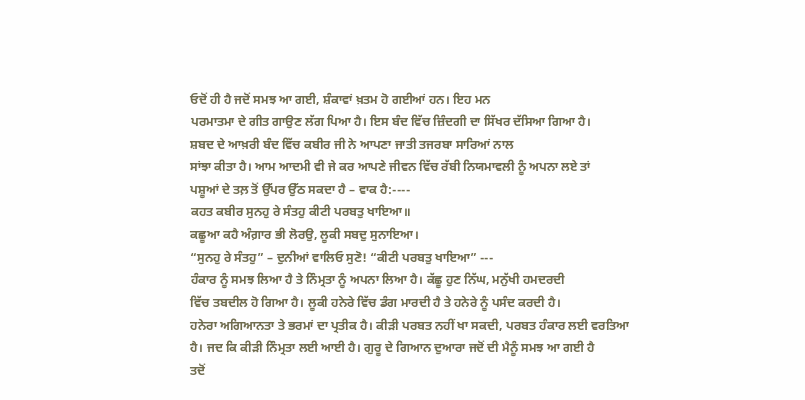ਓਦੋਂ ਹੀ ਹੈ ਜਦੋਂ ਸਮਝ ਆ ਗਈ, ਸ਼ੰਕਾਵਾਂ ਖ਼ਤਮ ਹੋ ਗਈਆਂ ਹਨ। ਇਹ ਮਨ
ਪਰਮਾਤਮਾ ਦੇ ਗੀਤ ਗਾਉਣ ਲੱਗ ਪਿਆ ਹੈ। ਇਸ ਬੰਦ ਵਿੱਚ ਜ਼ਿੰਦਗੀ ਦਾ ਸਿੱਖਰ ਦੱਸਿਆ ਗਿਆ ਹੈ।
ਸ਼ਬਦ ਦੇ ਆਖ਼ਰੀ ਬੰਦ ਵਿੱਚ ਕਬੀਰ ਜੀ ਨੇ ਆਪਣਾ ਜਾਤੀ ਤਜਰਬਾ ਸਾਰਿਆਂ ਨਾਲ
ਸਾਂਝਾ ਕੀਤਾ ਹੈ। ਆਮ ਆਦਮੀ ਵੀ ਜੇ ਕਰ ਆਪਣੇ ਜੀਵਨ ਵਿੱਚ ਰੱਬੀ ਨਿਯਮਾਵਲੀ ਨੂੰ ਅਪਨਾ ਲਏ ਤਾਂ
ਪਸ਼ੂਆਂ ਦੇ ਤਲ਼ ਤੋਂ ਉੱਪਰ ਉੱਠ ਸਕਦਾ ਹੈ – ਵਾਕ ਹੈ:----
ਕਹਤ ਕਬੀਰ ਸੁਨਹੁ ਰੇ ਸੰਤਹੁ ਕੀਟੀ ਪਰਬਤੁ ਖਾਇਆ॥
ਕਛੂਆ ਕਹੈ ਅੰਗ਼ਾਰ ਭੀ ਲੋਰਉ, ਲੂਕੀ ਸਬਦੁ ਸੁਨਾਇਆ।
“ਸੁਨਹੁ ਰੇ ਸੰਤਹੁ” – ਦੁਨੀਆਂ ਵਾਲਿਓ ਸੁਣੋ! “ਕੀਟੀ ਪਰਬਤੁ ਖਾਇਆ” ---
ਹੰਕਾਰ ਨੂੰ ਸਮਝ ਲਿਆ ਹੈ ਤੇ ਨਿੰਮ੍ਰਤਾ ਨੂੰ ਅਪਨਾ ਲਿਆ ਹੈ। ਕੱਛੂ ਹੁਣ ਨਿੱਘ, ਮਨੁੱਖੀ ਹਮਦਰਦੀ
ਵਿੱਚ ਤਬਦੀਲ ਹੋ ਗਿਆ ਹੈ। ਲੂਕੀ ਹਨੇਰੇ ਵਿੱਚ ਡੰਗ ਮਾਰਦੀ ਹੈ ਤੇ ਹਨੇਰੇ ਨੂੰ ਪਸੰਦ ਕਰਦੀ ਹੈ।
ਹਨੇਰਾ ਅਗਿਆਨਤਾ ਤੇ ਭਰਮਾਂ ਦਾ ਪ੍ਰਤੀਕ ਹੈ। ਕੀੜੀ ਪਰਬਤ ਨਹੀਂ ਖਾ ਸਕਦੀ, ਪਰਬਤ ਹੰਕਾਰ ਲਈ ਵਰਤਿਆ
ਹੈ। ਜਦ ਕਿ ਕੀੜੀ ਨਿੰਮ੍ਰਤਾ ਲਈ ਆਈ ਹੈ। ਗੁਰੂ ਦੇ ਗਿਆਨ ਦੁਆਰਾ ਜਦੋਂ ਦੀ ਮੈਨੂੰ ਸਮਝ ਆ ਗਈ ਹੈ
ਤਦੋਂ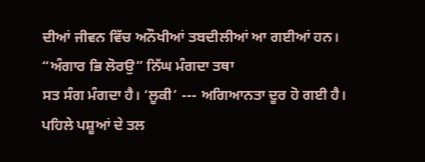ਦੀਆਂ ਜੀਵਨ ਵਿੱਚ ਅਨੌਖੀਆਂ ਤਬਦੀਲੀਆਂ ਆ ਗਈਆਂ ਹਨ। “ਅੰਗਾਰ ਭਿ ਲੋਰਉ” ਨਿੱਘ ਮੰਗਦਾ ਤਥਾ
ਸਤ ਸੰਗ ਮੰਗਦਾ ਹੈ। ‘ਲੂਕੀ’ --- ਅਗਿਆਨਤਾ ਦੂਰ ਹੋ ਗਈ ਹੈ। ਪਹਿਲੇ ਪਸ਼ੂਆਂ ਦੇ ਤਲ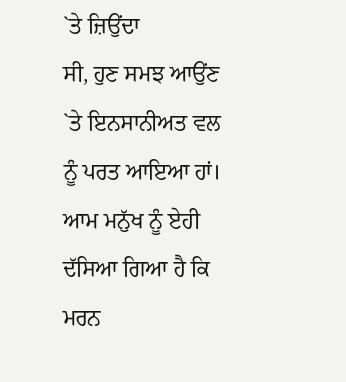`ਤੇ ਜ਼ਿਉਂਦਾ
ਸੀ, ਹੁਣ ਸਮਝ ਆਉਂਣ `ਤੇ ਇਨਸਾਨੀਅਤ ਵਲ ਨੂੰ ਪਰਤ ਆਇਆ ਹਾਂ।
ਆਮ ਮਨੁੱਖ ਨੂੰ ਏਹੀ ਦੱਸਿਆ ਗਿਆ ਹੈ ਕਿ ਮਰਨ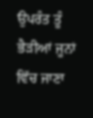ਉਪਰੰਤ ਤੂੰ ਭੈੜੀਆਂ ਜੂਨਾਂ
ਵਿੱਚ ਜਾਣਾ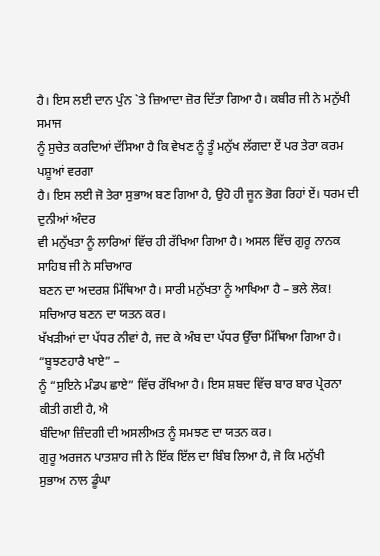ਹੈ। ਇਸ ਲਈ ਦਾਨ ਪੁੰਨ `ਤੇ ਜ਼ਿਆਦਾ ਜ਼ੋਰ ਦਿੱਤਾ ਗਿਆ ਹੈ। ਕਬੀਰ ਜੀ ਨੇ ਮਨੁੱਖੀ ਸਮਾਜ
ਨੂੰ ਸੁਚੇਤ ਕਰਦਿਆਂ ਦੱਸਿਆ ਹੈ ਕਿ ਵੇਖਣ ਨੂੰ ਤੂੰ ਮਨੁੱਖ ਲੱਗਦਾ ਏਂ ਪਰ ਤੇਰਾ ਕਰਮ ਪਸ਼ੂਆਂ ਵਰਗਾ
ਹੈ। ਇਸ ਲਈ ਜੋ ਤੇਰਾ ਸੁਭਾਅ ਬਣ ਗਿਆ ਹੈ, ਉਹੋ ਹੀ ਜੂਨ ਭੋਗ ਰਿਹਾਂ ਏਂ। ਧਰਮ ਦੀ ਦੁਨੀਆਂ ਅੰਦਰ
ਵੀ ਮਨੁੱਖਤਾ ਨੂੰ ਲਾਰਿਆਂ ਵਿੱਚ ਹੀ ਰੱਖਿਆ ਗਿਆ ਹੈ। ਅਸਲ ਵਿੱਚ ਗੁਰੂ ਨਾਨਕ ਸਾਹਿਬ ਜੀ ਨੇ ਸਚਿਆਰ
ਬਣਨ ਦਾ ਅਦਰਸ਼ ਮਿੱਥਿਆ ਹੈ। ਸਾਰੀ ਮਨੁੱਖਤਾ ਨੂੰ ਆਖਿਆ ਹੈ – ਭਲੇ ਲੋਕ! ਸਚਿਆਰ ਬਣਨ ਦਾ ਯਤਨ ਕਰ।
ਖੱਖੜੀਆਂ ਦਾ ਪੱਧਰ ਨੀਵਾਂ ਹੈ, ਜਦ ਕੇ ਅੰਬ ਦਾ ਪੱਧਰ ਉੱਚਾ ਮਿੱਥਿਆ ਗਿਆ ਹੈ। “ਬੂਝਣਹਾਰੈ ਖਾਏ” –
ਨੂੰ “ਸੁਇਨੇ ਮੰਡਪ ਛਾਏ” ਵਿੱਚ ਰੱਖਿਆ ਹੈ। ਇਸ ਸ਼ਬਦ ਵਿੱਚ ਬਾਰ ਬਾਰ ਪ੍ਰੇਰਨਾ ਕੀਤੀ ਗਈ ਹੈ, ਐ
ਬੰਦਿਆ ਜ਼ਿੰਦਗੀ ਦੀ ਅਸਲੀਅਤ ਨੂੰ ਸਮਝਣ ਦਾ ਯਤਨ ਕਰ।
ਗੁਰੂ ਅਰਜਨ ਪਾਤਸ਼ਾਹ ਜੀ ਨੇ ਇੱਕ ਇੱਲ ਦਾ ਬਿੰਬ ਲਿਆ ਹੈ, ਜੋ ਕਿ ਮਨੁੱਖੀ
ਸੁਭਾਅ ਨਾਲ ਡੂੰਘਾ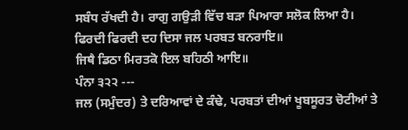ਸਬੰਧ ਰੱਖਦੀ ਹੈ। ਰਾਗੁ ਗਉੜੀ ਵਿੱਚ ਬੜਾ ਪਿਆਰਾ ਸਲੋਕ ਲਿਆ ਹੈ।
ਫਿਰਦੀ ਫਿਰਦੀ ਦਹ ਦਿਸਾ ਜਲ ਪਰਬਤ ਬਨਰਾਇ॥
ਜਿਥੈ ਡਿਠਾ ਮਿਰਤਕੋ ਇਲ ਬਹਿਠੀ ਆਇ॥
ਪੰਨਾ ੩੨੨ ---
ਜਲ (ਸਮੁੰਦਰ) ਤੇ ਦਰਿਆਵਾਂ ਦੇ ਕੰਢੇ, ਪਰਬਤਾਂ ਦੀਆਂ ਖੂਬਸੂਰਤ ਚੋਟੀਆਂ ਤੇ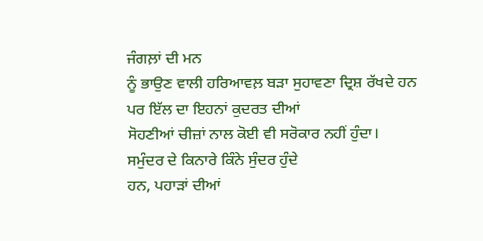ਜੰਗਲ਼ਾਂ ਦੀ ਮਨ
ਨੂੰ ਭਾਉਣ ਵਾਲੀ ਹਰਿਆਵਲ਼ ਬੜਾ ਸੁਹਾਵਣਾ ਦ੍ਰਿਸ਼ ਰੱਖਦੇ ਹਨ ਪਰ ਇੱਲ ਦਾ ਇਹਨਾਂ ਕੁਦਰਤ ਦੀਆਂ
ਸੋਹਣੀਆਂ ਚੀਜ਼ਾਂ ਨਾਲ ਕੋਈ ਵੀ ਸਰੋਕਾਰ ਨਹੀਂ ਹੁੰਦਾ। ਸਮੁੰਦਰ ਦੇ ਕਿਨਾਰੇ ਕਿੰਨੇ ਸੁੰਦਰ ਹੁੰਦੇ
ਹਨ, ਪਹਾੜਾਂ ਦੀਆਂ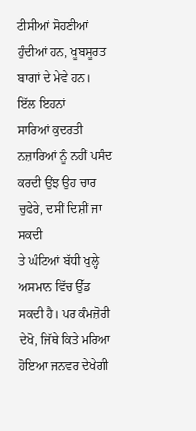ਟੀਸੀਆਂ ਸੋਹਣੀਆਂ ਹੁੰਦੀਆਂ ਹਨ, ਖੂਬਸੂਰਤ ਬਾਗਾਂ ਦੇ ਮੇਵੇ ਹਨ। ਇੱਲ ਇਹਨਾਂ
ਸਾਰਿਆਂ ਕੁਦਰਤੀ ਨਜ਼ਾਰਿਆਂ ਨੂੰ ਨਹੀਂ ਪਸੰਦ ਕਰਦੀ ਉਂਝ ਉਹ ਚਾਰ ਚੁਫੇਰੇ, ਦਸੀਂ ਦਿਸ਼ੀਂ ਜਾ ਸਕਦੀ
ਤੇ ਘੰਟਿਆਂ ਬੱਧੀ ਖੁਲ੍ਹੇ ਅਸਮਾਨ ਵਿੱਚ ਉੱਡ ਸਕਦੀ ਹੈ। ਪਰ ਕੰਮਜ਼ੋਰੀ ਦੇਖੋ, ਜਿੱਥੇ ਕਿਤੇ ਮਰਿਆ
ਹੋਇਆ ਜਨਵਰ ਦੇਖੇਗੀ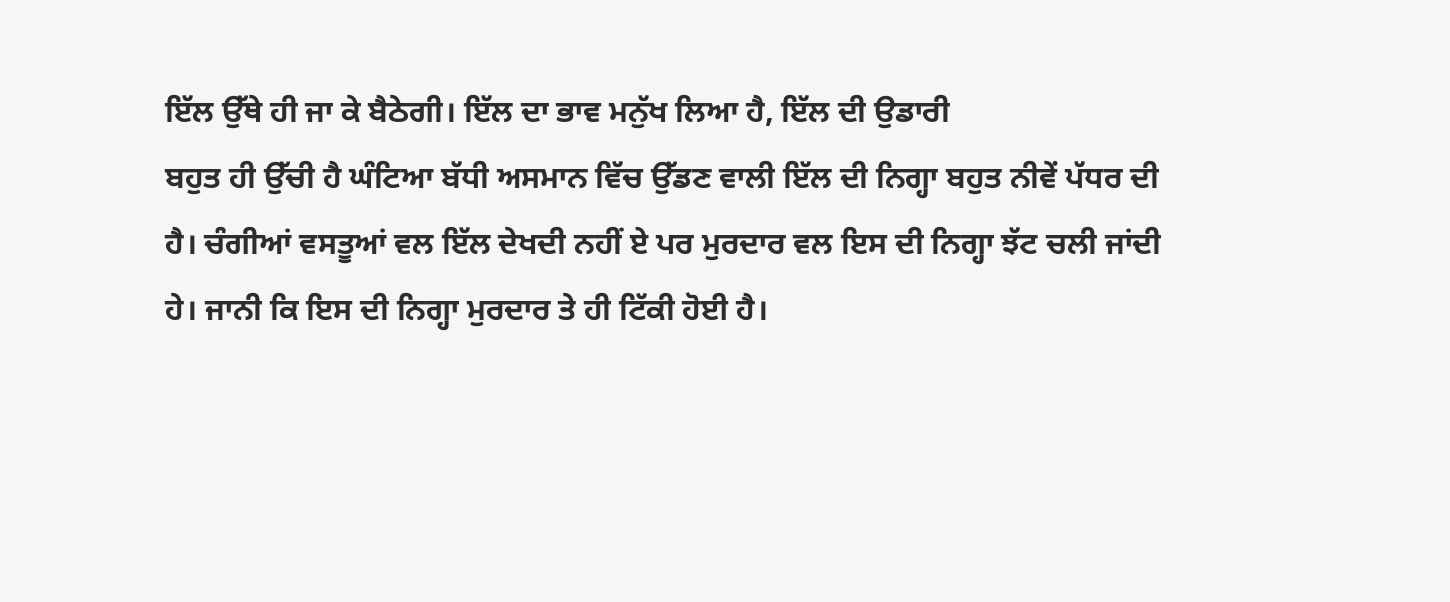ਇੱਲ ਉੱਥੇ ਹੀ ਜਾ ਕੇ ਬੈਠੇਗੀ। ਇੱਲ ਦਾ ਭਾਵ ਮਨੁੱਖ ਲਿਆ ਹੈ, ਇੱਲ ਦੀ ਉਡਾਰੀ
ਬਹੁਤ ਹੀ ਉੱਚੀ ਹੈ ਘੰਟਿਆ ਬੱਧੀ ਅਸਮਾਨ ਵਿੱਚ ਉੱਡਣ ਵਾਲੀ ਇੱਲ ਦੀ ਨਿਗ੍ਹਾ ਬਹੁਤ ਨੀਵੇਂ ਪੱਧਰ ਦੀ
ਹੈ। ਚੰਗੀਆਂ ਵਸਤੂਆਂ ਵਲ ਇੱਲ ਦੇਖਦੀ ਨਹੀਂ ਏ ਪਰ ਮੁਰਦਾਰ ਵਲ ਇਸ ਦੀ ਨਿਗ੍ਹਾ ਝੱਟ ਚਲੀ ਜਾਂਦੀ
ਹੇ। ਜਾਨੀ ਕਿ ਇਸ ਦੀ ਨਿਗ੍ਹਾ ਮੁਰਦਾਰ ਤੇ ਹੀ ਟਿੱਕੀ ਹੋਈ ਹੈ।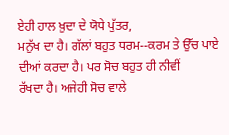ਏਹੀ ਹਾਲ ਖ਼ੁਦਾ ਦੇ ਯੋਧੇ ਪੁੱਤਰ,
ਮਨੁੱਖ ਦਾ ਹੈ। ਗੱਲਾਂ ਬਹੁਤ ਧਰਮ--ਕਰਮ ਤੇ ਉੱਚ ਪਾਏ ਦੀਆਂ ਕਰਦਾ ਹੈ। ਪਰ ਸੋਚ ਬਹੁਤ ਹੀ ਨੀਵੀਂ
ਰੱਖਦਾ ਹੈ। ਅਜੇਹੀ ਸੋਚ ਵਾਲੇ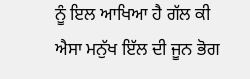ਨੂੰ ਇਲ ਆਖਿਆ ਹੈ ਗੱਲ ਕੀ ਐਸਾ ਮਨੁੱਖ ਇੱਲ ਦੀ ਜੂਨ ਭੋਗ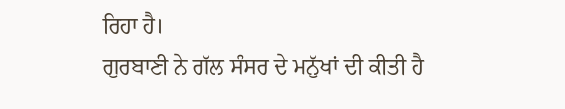ਰਿਹਾ ਹੈ।
ਗੁਰਬਾਣੀ ਨੇ ਗੱਲ ਸੰਸਰ ਦੇ ਮਨੁੱਖਾਂ ਦੀ ਕੀਤੀ ਹੈ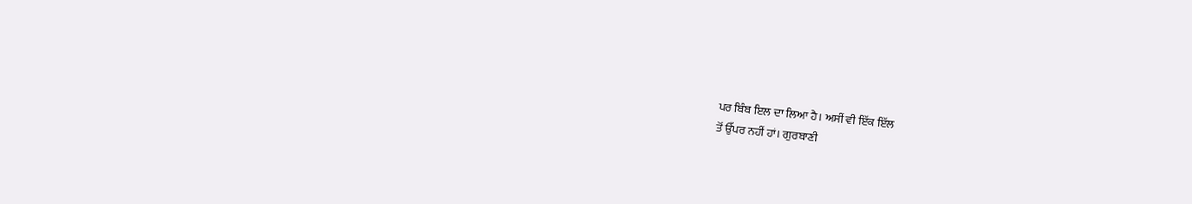ਪਰ ਬਿੰਬ ਇਲ ਦਾ ਲਿਆ ਹੈ। ਅਸੀਂ ਵੀ ਇੱਕ ਇੱਲ
ਤੋਂ ਉੱਪਰ ਨਹੀਂ ਹਾਂ। ਗੁਰਬਾਣੀ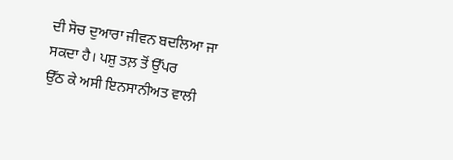ਦੀ ਸੋਚ ਦੁਆਰਾ ਜੀਵਨ ਬਦਲਿਆ ਜਾ ਸਕਦਾ ਹੈ। ਪਸ਼ੁ ਤਲ਼ ਤੋਂ ਉੱਪਰ
ਉੱਠ ਕੇ ਅਸੀ ਇਨਸਾਨੀਅਤ ਵਾਲੀ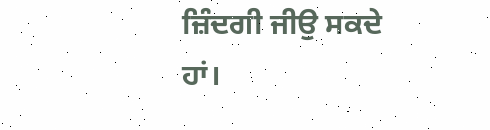ਜ਼ਿੰਦਗੀ ਜੀਉ ਸਕਦੇ ਹਾਂ।